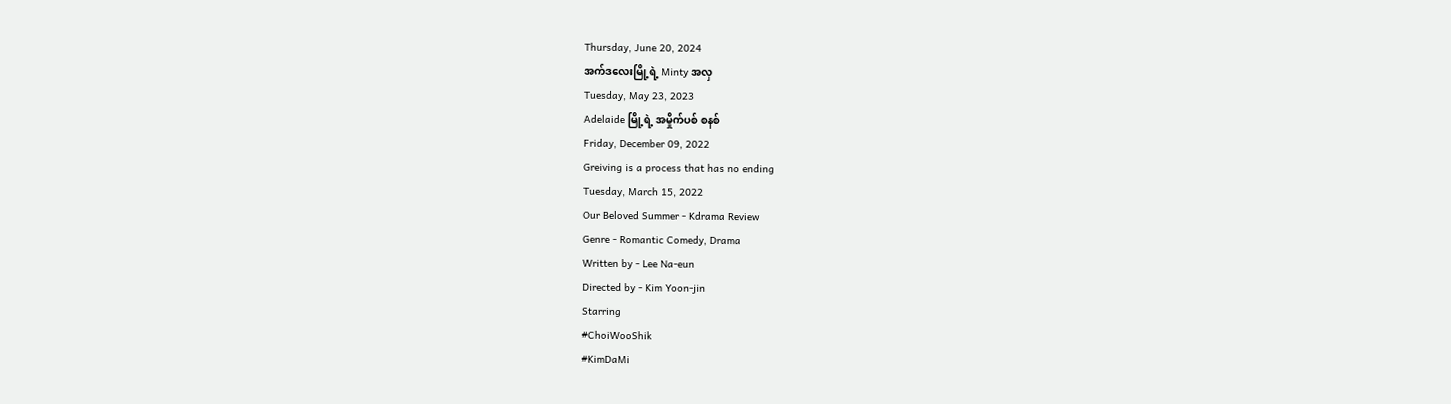Thursday, June 20, 2024
အက်ဒလေးမြို့ရဲ့ Minty အလှ
Tuesday, May 23, 2023
Adelaide မြို့ရဲ့ အမှိုက်ပစ် စနစ်
Friday, December 09, 2022
Greiving is a process that has no ending
Tuesday, March 15, 2022
Our Beloved Summer - Kdrama Review
Genre - Romantic Comedy, Drama
Written by - Lee Na-eun
Directed by - Kim Yoon-jin
Starring
#ChoiWooShik
#KimDaMi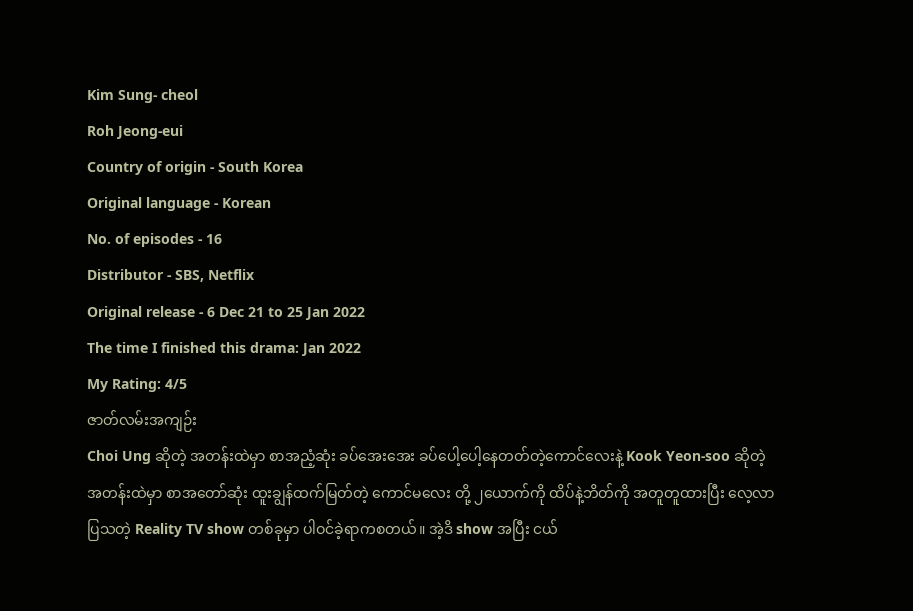Kim Sung- cheol
Roh Jeong-eui
Country of origin - South Korea
Original language - Korean
No. of episodes - 16
Distributor - SBS, Netflix
Original release - 6 Dec 21 to 25 Jan 2022
The time I finished this drama: Jan 2022
My Rating: 4/5
ဇာတ်လမ်းအကျဉ်း
Choi Ung ဆိုတဲ့ အတန်းထဲမှာ စာအညံ့ဆုံး ခပ်အေးအေး ခပ်ပေါ့ပေါ့နေတတ်တဲ့ကောင်လေးနဲ့ Kook Yeon-soo ဆိုတဲ့ အတန်းထဲမှာ စာအတော်ဆုံး ထူးချွန်ထက်မြတ်တဲ့ ကောင်မလေး တို့ ၂ယောက်ကို ထိပ်နဲ့ဘိတ်ကို အတူတူထားပြီး လေ့လာပြသတဲ့ Reality TV show တစ်ခုမှာ ပါဝင်ခဲ့ရာကစတယ်။ အဲ့ဒိ show အပြီး ငယ်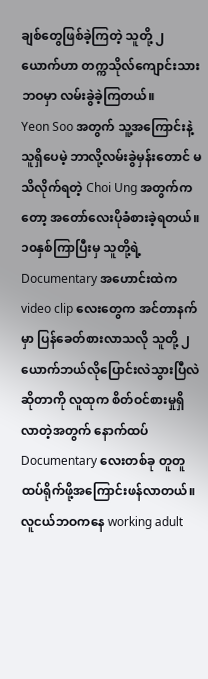ချစ်တွေဖြစ်ခဲ့ကြတဲ့ သူတို့ ၂ယောက်ဟာ တက္ကသိုလ်ကျောင်းသားဘဝမှာ လမ်းခွဲခဲ့ကြတယ်။
Yeon Soo အတွက် သူ့အကြောင်းနဲ့သူရှိပေမဲ့ ဘာလို့လမ်းခွဲမှန်းတောင် မသိလိုက်ရတဲ့ Choi Ung အတွက်ကတော့ အတော်လေးပိုခံစားခဲ့ရတယ်။ ၁၀နှစ်ကြာပြီးမှ သူတို့ရဲ့ Documentary အဟောင်းထဲက video clip လေးတွေက အင်တာနက်မှာ ပြန်ခေတ်စားလာသလို သူတို့ ၂ယောက်ဘယ်လိုပြောင်းလဲသွားပြီလဲဆိုတာကို လူထုက စိတ်ဝင်စားမှုရှိလာတဲ့အတွက် နောက်ထပ် Documentary လေးတစ်ခု တူတူထပ်ရိုက်ဖို့အကြောင်းဖန်လာတယ်။ လူငယ်ဘဝကနေ working adult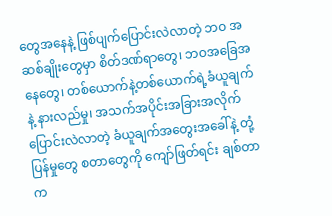တွေအနေနဲ့ ဖြစ်ပျက်ပြောင်းလဲလာတဲ့ ဘဝ အဆစ်ချိုးတွေမှာ စိတ်ဒဏ်ရာတွေ၊ ဘဝအခြေအနေတွေ၊ တစ်ယောက်နဲ့တစ်ယောက်ရဲ့ခံယူချက်နဲ့ နားလည်မှု၊ အသက်အပိုင်းအခြားအလိုက် ပြောင်းလဲလာတဲ့ ခံယူချက်အတွေးအခေါ်နဲ့ တုံ့ပြန်မှုတွေ စတာတွေကို ကျော်ဖြတ်ရင်း ချစ်တာက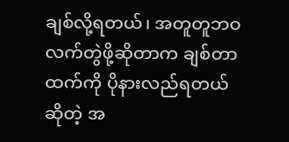ချစ်လို့ရတယ်၊ အတူတူဘဝလက်တွဲဖို့ဆိုတာက ချစ်တာထက်ကို ပိုနားလည်ရတယ်ဆိုတဲ့ အ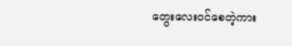တွေးလေးဝင်စေတဲ့ကား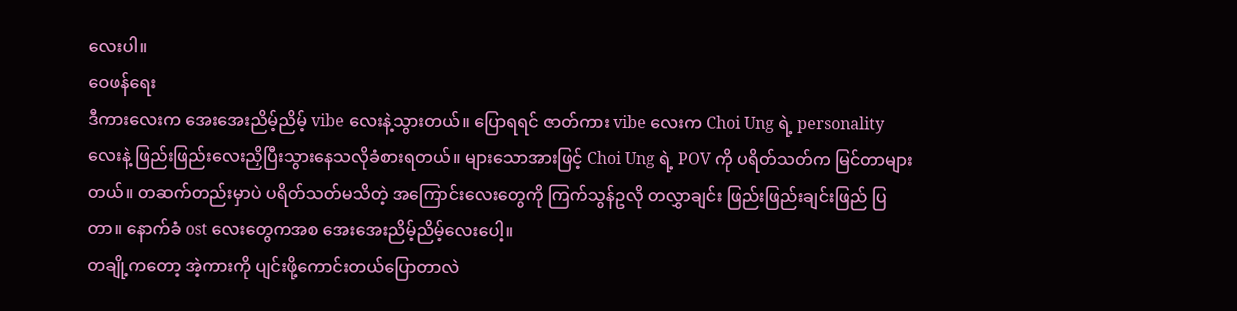လေးပါ။
ဝေဖန်ရေး
ဒီကားလေးက အေးအေးညိမ့်ညိမ့် vibe လေးနဲ့သွားတယ်။ ပြောရရင် ဇာတ်ကား vibe လေးက Choi Ung ရဲ့ personality လေးနဲ့ ဖြည်းဖြည်းလေးညှိပြီးသွားနေသလိုခံစားရတယ်။ များသောအားဖြင့် Choi Ung ရဲ့ POV ကို ပရိတ်သတ်က မြင်တာများတယ်။ တဆက်တည်းမှာပဲ ပရိတ်သတ်မသိတဲ့ အကြောင်းလေးတွေကို ကြက်သွန်ဥလို တလွှာချင်း ဖြည်းဖြည်းချင်းဖြည် ပြတာ။ နောက်ခံ ost လေးတွေကအစ အေးအေးညိမ့်ညိမ့်လေးပေါ့။
တချို့ကတော့ အဲ့ကားကို ပျင်းဖို့ကောင်းတယ်ပြောတာလဲ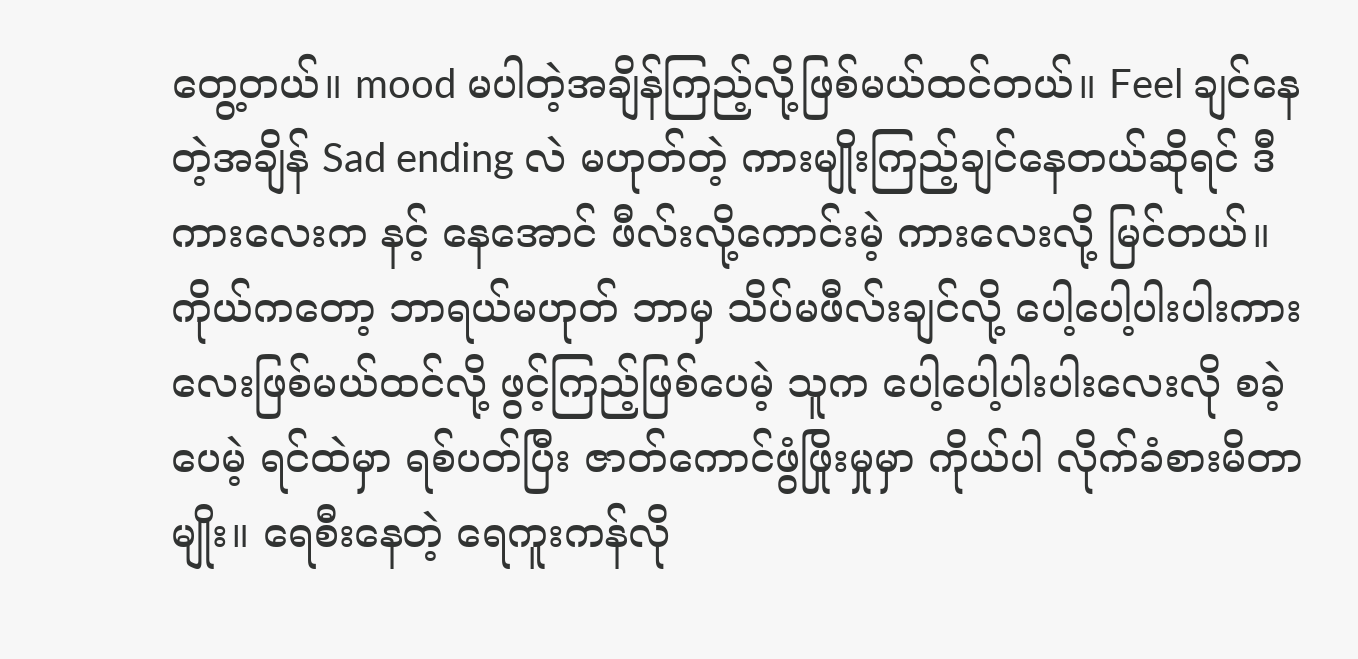တွေ့တယ်။ mood မပါတဲ့အချိန်ကြည့်လို့ဖြစ်မယ်ထင်တယ်။ Feel ချင်နေတဲ့အချိန် Sad ending လဲ မဟုတ်တဲ့ ကားမျိုးကြည့်ချင်နေတယ်ဆိုရင် ဒီကားလေးက နင့် နေအောင် ဖီလ်းလို့ကောင်းမဲ့ ကားလေးလို့ မြင်တယ်။ ကိုယ်ကတော့ ဘာရယ်မဟုတ် ဘာမှ သိပ်မဖီလ်းချင်လို့ ပေါ့ပေါ့ပါးပါးကားလေးဖြစ်မယ်ထင်လို့ ဖွင့်ကြည့်ဖြစ်ပေမဲ့ သူက ပေါ့ပေါ့ပါးပါးလေးလို စခဲ့ပေမဲ့ ရင်ထဲမှာ ရစ်ပတ်ပြီး ဇာတ်ကောင်ဖွံဖြိုးမှုမှာ ကိုယ်ပါ လိုက်ခံစားမိတာမျိုး။ ရေစီးနေတဲ့ ရေကူးကန်လို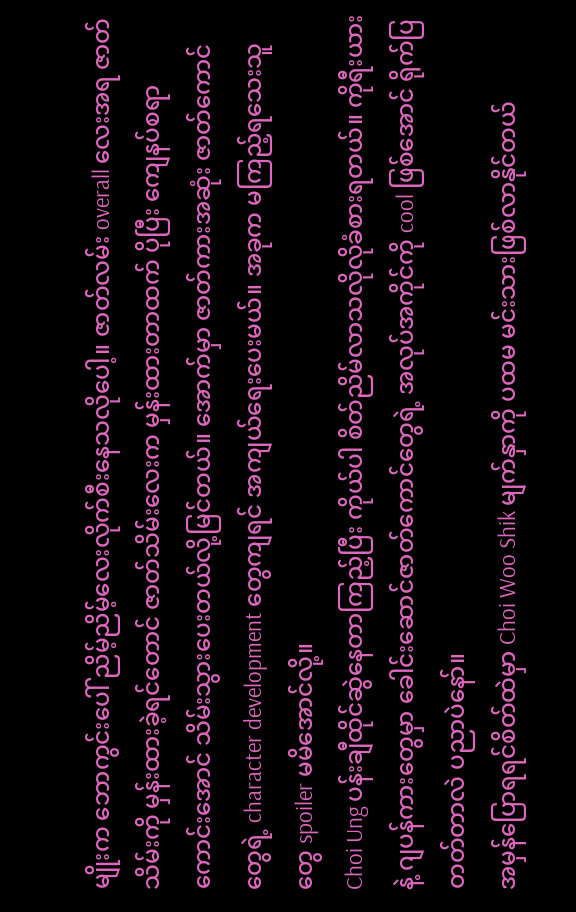မျိုးက ဘောကွင်းပေါ် ညိမ့်ညိမ့်လေးလိုက်စီးနေသလိုပေါ့။ ဇာတ်လမ်း overall လေးအရ ဇာတ်သိမ်းကို မှန်းထားခဲ့ရင်တောင် ဇာတ်သိမ်းလေးက မှန်းထားတာထက် ပိုပြီး ကျေနပ်စရာကောင်းအောင် သိမ်းသွားပေးတယ်လို့မြင်တယ်။ အောက်မှာ ဇာတ်ကားအဆုံး ဇာတ်ကောင်တွေရဲ့ character development တွေကျရင် အကျယ်ရေးပေးမယ်။ အခုက မကြည့်ရသေးသူတွေ spoiler မမိအောင်လို့။
Choi Ung ပန်းချီထိုင်ဆွဲနေတာကြည့်ပြီး ကိုယ်ပါ စိတ်ညိမ်လာသလိုလိုခံစားရတယ်။ ကိုရီးယားနဲ့ ဂျပန်ကားတွေမှာ ခေါင်းဆောင်ဇာတ်ကောင်တွေရဲ့ အလုပ်အကိုင်ကို cool ဖြစ်အောင် ရိုက်ပြတတ်တာလဲ ပညာပဲနော်။
အမှန်ပြောရရင်စိတ်ထဲမှာ Choi Woo Shik မျက်နှာကို ပထမ မင်းသားဖြစ်လာနိုင်တယ်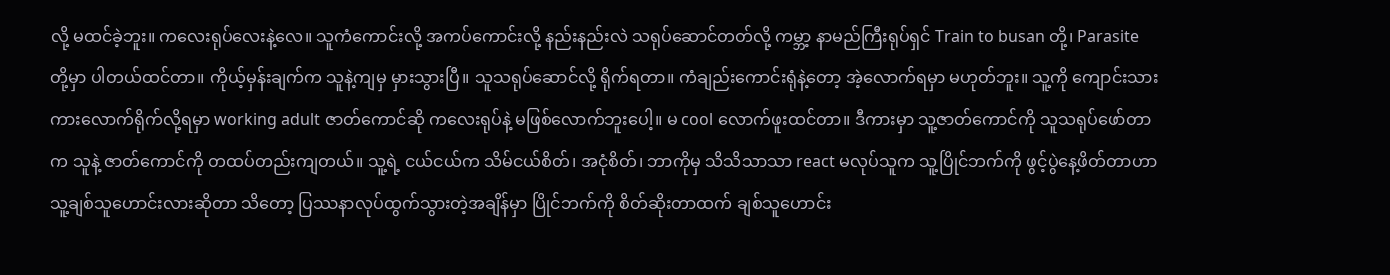လို့ မထင်ခဲ့ဘူး။ ကလေးရုပ်လေးနဲ့လေ။ သူကံကောင်းလို့ အကပ်ကောင်းလို့ နည်းနည်းလဲ သရုပ်ဆောင်တတ်လို့ ကမ္ဘာ့ နာမည်ကြီးရုပ်ရှင် Train to busan တို့၊ Parasite တို့မှာ ပါတယ်ထင်တာ။ ကိုယ့်မှန်းချက်က သူနဲ့ကျမှ မှားသွားပြီ။ သူသရုပ်ဆောင်လို့ ရိုက်ရတာ။ ကံချည်းကောင်းရုံနဲ့တော့ အဲ့လောက်ရမှာ မဟုတ်ဘူး။ သူ့ကို ကျောင်းသားကားလောက်ရိုက်လို့ရမှာ working adult ဇာတ်ကောင်ဆို ကလေးရုပ်နဲ့ မဖြစ်လောက်ဘူးပေါ့။ မ cool လောက်ဖူးထင်တာ။ ဒီကားမှာ သူ့ဇာတ်ကောင်ကို သူသရုပ်ဖော်တာက သူနဲ့ ဇာတ်ကောင်ကို တထပ်တည်းကျတယ်။ သူ့ရဲ့ ငယ်ငယ်က သိမ်ငယ်စိတ်၊ အငုံစိတ်၊ ဘာကိုမှ သိသိသာသာ react မလုပ်သူက သူ့ပြိုင်ဘက်ကို ဖွင့်ပွဲနေ့ဖိတ်တာဟာ သူ့ချစ်သူဟောင်းလားဆိုတာ သိတော့ ပြဿနာလုပ်ထွက်သွားတဲ့အချိန်မှာ ပြိုင်ဘက်ကို စိတ်ဆိုးတာထက် ချစ်သူဟောင်း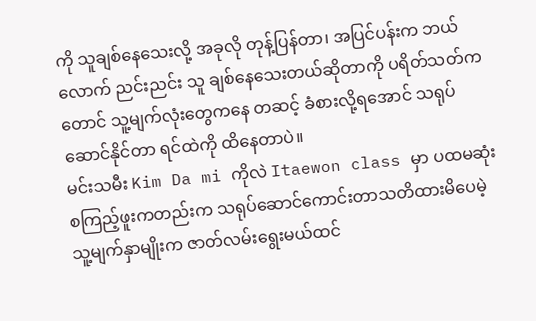ကို သူချစ်နေသေးလို့ အခုလို တုန့်ပြန်တာ၊ အပြင်ပန်းက ဘယ်လောက် ညင်းညင်း သူ ချစ်နေသေးတယ်ဆိုတာကို ပရိတ်သတ်ကတောင် သူ့မျက်လုံးတွေကနေ တဆင့် ခံစားလို့ရအောင် သရုပ်ဆောင်နိုင်တာ ရင်ထဲကို ထိနေတာပဲ။
မင်းသမီး Kim Da mi ကိုလဲ Itaewon class မှာ ပထမဆုံး စကြည့်ဖူးကတည်းက သရုပ်ဆောင်ကောင်းတာသတိထားမိပေမဲ့ သူ့မျက်နှာမျိုးက ဇာတ်လမ်းရွေးမယ်ထင်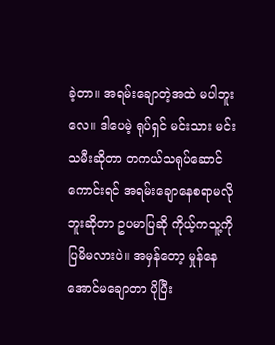ခဲ့တာ။ အရမ်းချောတဲ့အထဲ မပါဘူးလေ။ ဒါပေမဲ့ ရုပ်ရှင် မင်းသား မင်းသမီးဆိုတာ တကယ်သရုပ်ဆောင်ကောင်းရင် အရမ်းချောနေစရာမလိုဘူးဆိုတာ ဥပမာပြဆို ကိုယ့်ကသူ့ကိုပြမိမလားပဲ။ အမှန်တော့ မှုန်နေအောင်မချောတာ ပိုပြီး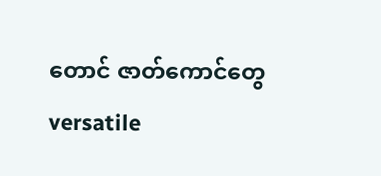တောင် ဇာတ်ကောင်တွေ versatile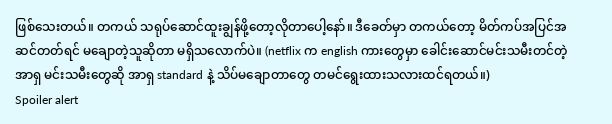ဖြစ်သေးတယ်။ တကယ် သရုပ်ဆောင်ထူးချွန်ဖို့တော့လိုတာပေါ့နော်။ ဒီခေတ်မှာ တကယ်တော့ မိတ်ကပ်အပြင်အဆင်တတ်ရင် မချောတဲ့သူဆိုတာ မရှိသလောက်ပဲ။ (netflix က english ကားတွေမှာ ခေါင်းဆောင်မင်းသမီးတင်တဲ့ အာရှ မင်းသမီးတွေဆို အာရှ standard နဲ့ သိပ်မချောတာတွေ တမင်ရွေးထားသလားထင်ရတယ်။)
Spoiler alert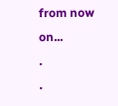from now on...
.
.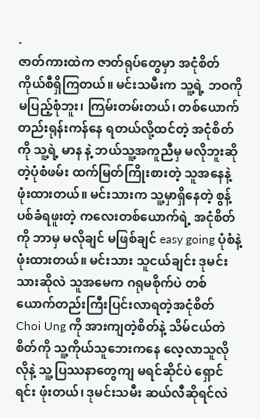.
ဇာတ်ကားထဲက ဇာတ်ရုပ်တွေမှာ အငုံစိတ်ကိုယ်စီရှိကြတယ်။ မင်းသမီးက သူ့ရဲ့ ဘဝကို မပြည့်စုံဘူး၊ ကြမ်းတမ်းတယ်၊ တစ်ယောက်တည်းရုန်းကန်နေ ရတယ်လို့ထင်တဲ့ အငုံစိတ်ကို သူ့ရဲ့ မာန နဲ့ ဘယ်သူ့အကူညီမှ မလိုဘူးဆိုတဲ့ပုံစံဖမ်း ထက်မြတ်ကြိုးစားတဲ့ သူအနေနဲ့ ဖုံးထားတယ်။ မင်းသားက သူ့မှာရှိနေတဲ့ စွန့်ပစ်ခံရဖူးတဲ့ ကလေးတစ်ယောက်ရဲ့ အငုံစိတ်ကို ဘာမှ မလိုချင် မဖြစ်ချင် easy going ပုံစံနဲ့ ဖုံးထားတယ်။ မင်းသား သူငယ်ချင်း ဒုမင်းသားဆိုလဲ သူအမေက ဂရုမစိုက်ပဲ တစ်ယောက်တည်းကြီးပြင်းလာရတဲ့အငုံစိတ် Choi Ung ကို အားကျတဲ့စိတ်နဲ့ သိမ်ငယ်တဲစိတ်ကို သူ့ကိုယ်သူဘေးကနေ လေ့လာသူလိုလိုနဲ့ သူ့ပြဿနာတွေကျ မရင်ဆိုင်ပဲ ရှောင်ရင်း ဖုံးတယ်၊ ဒုမင်းသမီး ဆယ်လီဆိုရင်လဲ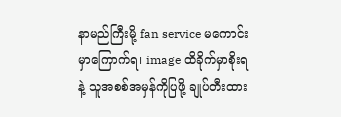နာမည်ကြီးမို့ fan service မကောင်းမှာကြောက်ရ၊ image ထိခိုက်မှာစိုးရနဲ့ သူအစစ်အမှန်ကိုပြဖို့ ချုပ်တီးထား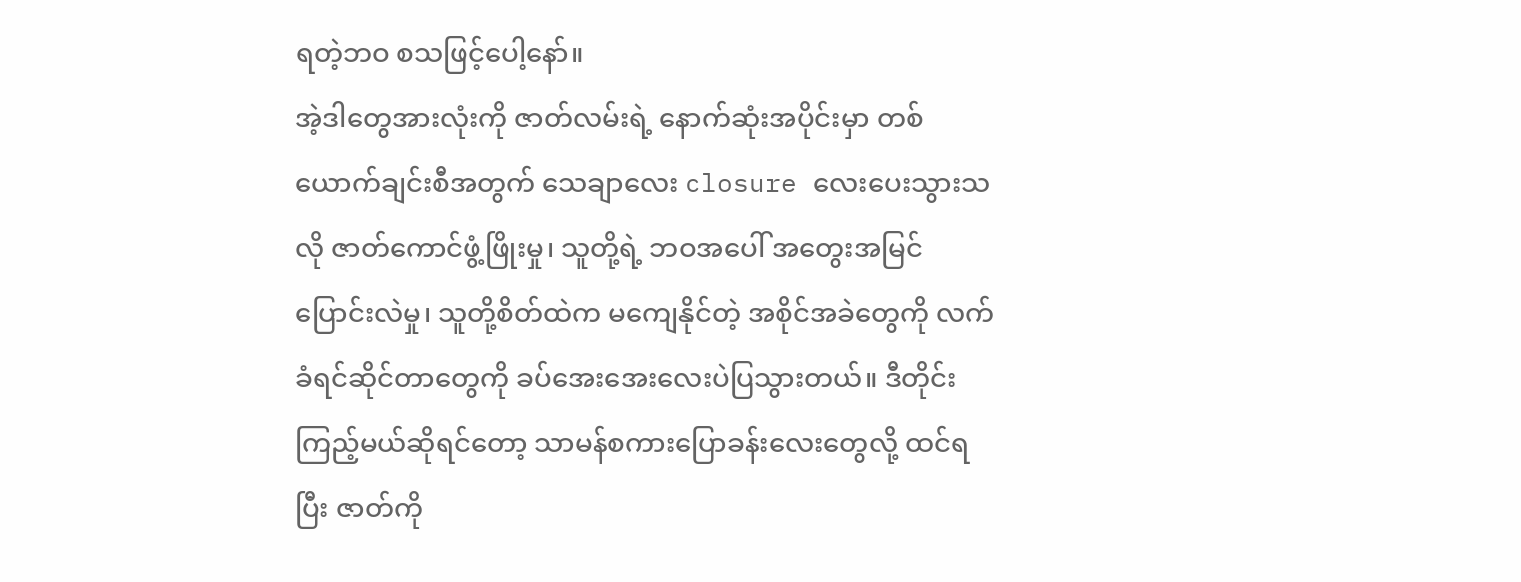ရတဲ့ဘဝ စသဖြင့်ပေါ့နော်။
အဲ့ဒါတွေအားလုံးကို ဇာတ်လမ်းရဲ့ နောက်ဆုံးအပိုင်းမှာ တစ်ယောက်ချင်းစီအတွက် သေချာလေး closure လေးပေးသွားသလို ဇာတ်ကောင်ဖွံ့ဖြိုးမှု၊ သူတို့ရဲ့ ဘဝအပေါ် အတွေးအမြင်ပြောင်းလဲမှု၊ သူတို့စိတ်ထဲက မကျေနိုင်တဲ့ အစိုင်အခဲတွေကို လက်ခံရင်ဆိုင်တာတွေကို ခပ်အေးအေးလေးပဲပြသွားတယ်။ ဒီတိုင်းကြည့်မယ်ဆိုရင်တော့ သာမန်စကားပြောခန်းလေးတွေလို့ ထင်ရပြီး ဇာတ်ကို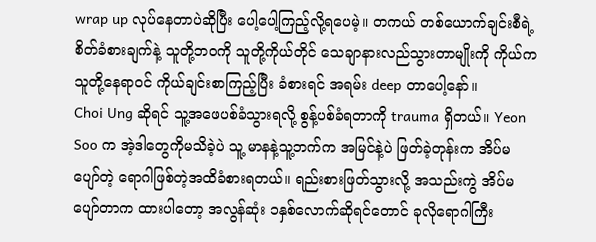wrap up လုပ်နေတာပဲဆိုပြီး ပေါ့ပေါ့ကြည့်လို့ရပေမဲ့။ တကယ် တစ်ယောက်ချင်းစီရဲ့ စိတ်ခံစားချက်နဲ့ သူတို့ဘဝကို သူတို့ကိုယ်တိုင် သေချာနားလည်သွားတာမျိုးကို ကိုယ်က သူတို့နေရာဝင် ကိုယ်ချင်းစာကြည့်ပြီး ခံစားရင် အရမ်း deep တာပေါ့နော်။
Choi Ung ဆိုရင် သူ့အဖေပစ်ခံသွားရလို့ စွန့်ပစ်ခံရတာကို trauma ရှိတယ်။ Yeon Soo က အဲ့ဒါတွေကိုမသိခဲ့ပဲ သူ့ မာနနဲ့သူ့ဘက်က အမြင်နဲ့ပဲ ဖြတ်ခဲ့တုန်းက အိပ်မပျော်တဲ့ ရောဂါဖြစ်တဲ့အထိခံစားရတယ်။ ရည်းစားဖြတ်သွားလို့ အသည်းကွဲ အိပ်မပျော်တာက ထားပါတော့ အလွန်ဆုံး ၁နှစ်လောက်ဆိုရင်တောင် ခုလိုရောဂါကြီး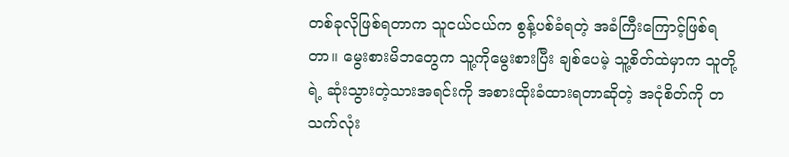တစ်ခုလိုဖြစ်ရတာက သူငယ်ငယ်က စွန့်ပစ်ခံရတဲ့ အခံကြီးကြောင့်ဖြစ်ရတာ။ မွေးစားမိဘတွေက သူ့ကိုမွေးစားပြီး ချစ်ပေမဲ့ သူ့စိတ်ထဲမှာက သူတို့ရဲ့ ဆုံးသွားတဲ့သားအရင်းကို အစားထိုးခံထားရတာဆိုတဲ့ အငုံစိတ်ကို တသက်လုံး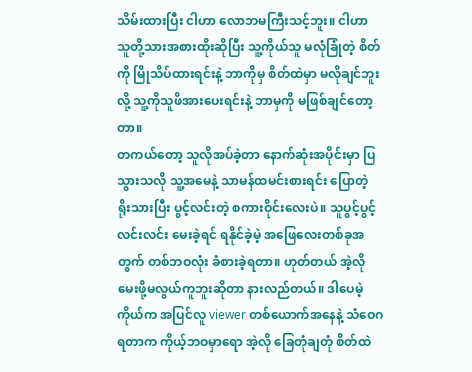သိမ်းထားပြီး ငါဟာ လောဘမကြီးသင့်ဘူး။ ငါဟာ သူတို့သားအစားထိုးဆိုပြီး သူ့ကိုယ်သူ မလုံခြုံတဲ့ စိတ်ကို မြိုသိပ်ထားရင်းနဲ့ ဘာကိုမှ စိတ်ထဲမှာ မလိုချင်ဘူးလို့ သူ့ကိုသူဖိအားပေးရင်းနဲ့ ဘာမှကို မဖြစ်ချင်တော့တာ။
တကယ်တော့ သူလိုအပ်ခဲ့တာ နောက်ဆုံးအပိုင်းမှာ ပြသွားသလို သူ့အမေနဲ့ သာမန်ထမင်းစားရင်း ပြောတဲ့ ရိုးသားပြီး ပွင့်လင်းတဲ့ စကားဝိုင်းလေးပဲ။ သူပွင့်ပွင့်လင်းလင်း မေးခဲ့ရင် ရနိုင်ခဲ့မဲ့ အဖြေလေးတစ်ခုအတွက် တစ်ဘဝလုံး ခံစားခဲ့ရတာ။ ဟုတ်တယ် အဲ့လိုမေးဖို့မလွယ်ကူဘူးဆိုတာ နားလည်တယ်။ ဒါပေမဲ့ ကိုယ်က အပြင်လူ viewer တစ်ယောက်အနေနဲ့ သံဝေဂ ရတာက ကိုယ့်ဘဝမှာရော အဲ့လို ခြေတုံချတုံ စိတ်ထဲ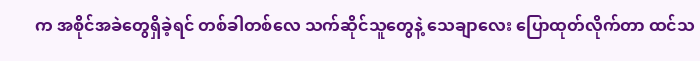က အစိုင်အခဲတွေရှိခဲ့ရင် တစ်ခါတစ်လေ သက်ဆိုင်သူတွေနဲ့ သေချာလေး ပြောထုတ်လိုက်တာ ထင်သ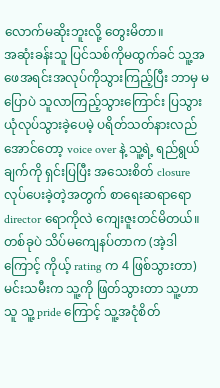လောက်မဆိုးဘူးလို့ တွေးမိတာ။
အဆုံးခန်းသူ ပြင်သစ်ကိုမထွက်ခင် သူ့အဖေအရင်းအလုပ်ကိုသွားကြည့်ပြီး ဘာမှ မပြောပဲ သူလာကြည့်သွားကြောင်း ပြသွားယုံလုပ်သွားခဲ့ပေမဲ့ ပရိတ်သတ်နားလည်အောင်တော့ voice over နဲ့ သူ့ရဲ့ ရည်ရွယ်ချက်ကို ရှင်းပြပြီး အသေးစိတ် closure လုပ်ပေးခဲ့တဲ့အတွက် စာရေးဆရာရော director ရောကိုလဲ ကျေးဇူးတင်မိတယ်။ တစ်ခုပဲ သိပ်မကျေနပ်တာက (အဲ့ဒါကြောင့် ကိုယ့် rating က 4 ဖြစ်သွားတာ) မင်းသမီးက သူ့ကို ဖြတ်သွားတာ သူ့ဟာသူ သူ့ pride ကြောင့် သူ့အငုံစိတ်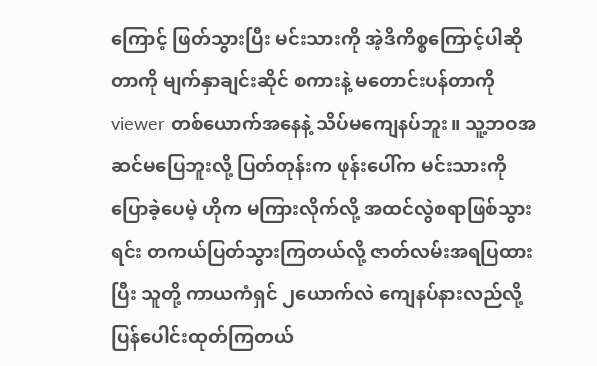ကြောင့် ဖြတ်သွားပြီး မင်းသားကို အဲ့ဒိကိစ္စကြောင့်ပါဆိုတာကို မျက်နှာချင်းဆိုင် စကားနဲ့ မတောင်းပန်တာကို viewer တစ်ယောက်အနေနဲ့ သိပ်မကျေနပ်ဘူး။ သူ့ဘဝအဆင်မပြေဘူးလို့ ပြတ်တုန်းက ဖုန်းပေါ်က မင်းသားကိုပြောခဲ့ပေမဲ့ ဟိုက မကြားလိုက်လို့ အထင်လွဲစရာဖြစ်သွားရင်း တကယ်ပြတ်သွားကြတယ်လို့ ဇာတ်လမ်းအရပြထားပြီး သူတို့ ကာယကံရှင် ၂ယောက်လဲ ကျေနပ်နားလည်လို့ ပြန်ပေါင်းထုတ်ကြတယ်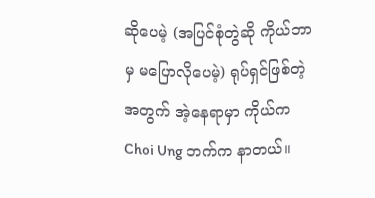ဆိုပေမဲ့ (အပြင်စုံတွဲဆို ကိုယ်ဘာမှ မပြောလိုပေမဲ့) ရုပ်ရှင်ဖြစ်တဲ့အတွက် အဲ့နေရာမှာ ကိုယ်က Choi Ung ဘက်က နာတယ်။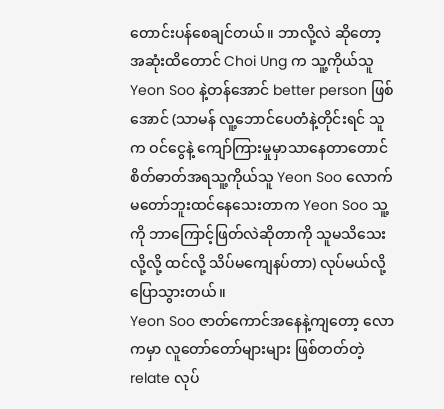တောင်းပန်စေချင်တယ်။ ဘာလို့လဲ ဆိုတော့ အဆုံးထိတောင် Choi Ung က သူ့ကိုယ်သူ Yeon Soo နဲ့တန်အောင် better person ဖြစ်အောင် (သာမန် လူ့ဘောင်ပေတံနဲ့တိုင်းရင် သူက ဝင်ငွေနဲ့ ကျော်ကြားမှုမှာသာနေတာတောင် စိတ်ဓာတ်အရသူ့ကိုယ်သူ Yeon Soo လောက်မတော်ဘူးထင်နေသေးတာက Yeon Soo သူ့ကို ဘာကြောင့်ဖြတ်လဲဆိုတာကို သူမသိသေးလို့လို့ ထင်လို့ သိပ်မကျေနပ်တာ) လုပ်မယ်လို့ပြောသွားတယ်။
Yeon Soo ဇာတ်ကောင်အနေနဲ့ကျတော့ လောကမှာ လူတော်တော်များများ ဖြစ်တတ်တဲ့ relate လုပ်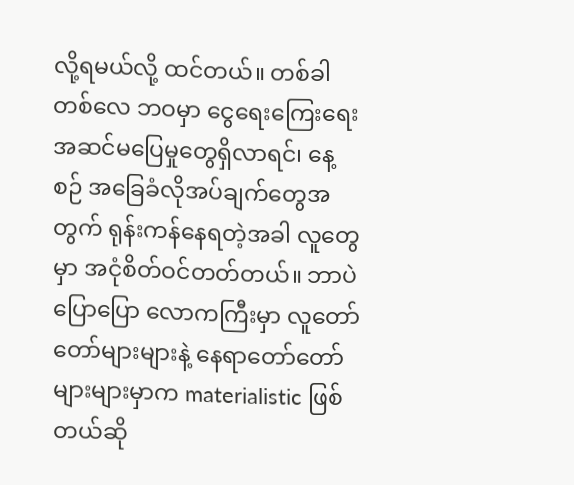လို့ရမယ်လို့ ထင်တယ်။ တစ်ခါတစ်လေ ဘဝမှာ ငွေရေးကြေးရေး အဆင်မပြေမှုတွေရှိလာရင်၊ နေ့စဉ် အခြေခံလိုအပ်ချက်တွေအတွက် ရုန်းကန်နေရတဲ့အခါ လူတွေမှာ အငုံစိတ်ဝင်တတ်တယ်။ ဘာပဲပြောပြော လောကကြီးမှာ လူတော်တော်များများနဲ့ နေရာတော်တော်များများမှာက materialistic ဖြစ်တယ်ဆို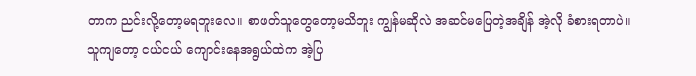တာက ညင်းလို့တော့မရဘူးလေ။ စာဖတ်သူတွေတော့မသိဘူး ကျွန်မဆိုလဲ အဆင်မပြေတဲ့အချိန် အဲ့လို ခံစားရတာပဲ။ သူကျတော့ ငယ်ငယ် ကျောင်းနေအရွယ်ထဲက အဲ့ပြ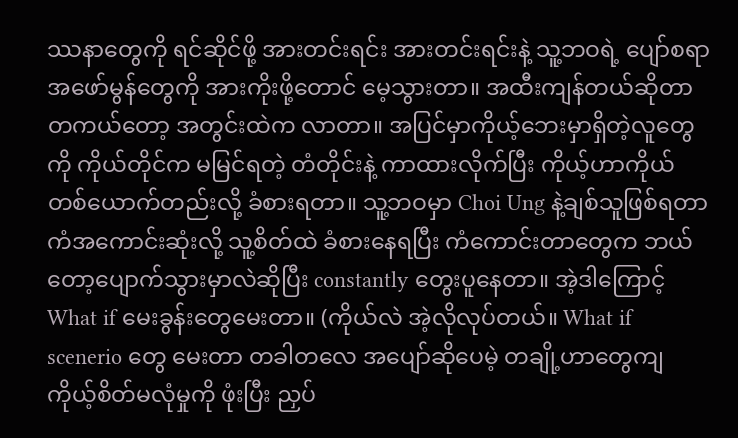ဿနာတွေကို ရင်ဆိုင်ဖို့ အားတင်းရင်း အားတင်းရင်းနဲ့ သူ့ဘဝရဲ့ ပျော်စရာအဖော်မွန်တွေကို အားကိုးဖို့တောင် မေ့သွားတာ။ အထီးကျန်တယ်ဆိုတာ တကယ်တော့ အတွင်းထဲက လာတာ။ အပြင်မှာကိုယ့်ဘေးမှာရှိတဲ့လူတွေကို ကိုယ်တိုင်က မမြင်ရတဲ့ တံတိုင်းနဲ့ ကာထားလိုက်ပြီး ကိုယ့်ဟာကိုယ် တစ်ယောက်တည်းလို့ ခံစားရတာ။ သူ့ဘဝမှာ Choi Ung နဲ့ချစ်သူဖြစ်ရတာကံအကောင်းဆုံးလို့ သူ့စိတ်ထဲ ခံစားနေရပြီး ကံကောင်းတာတွေက ဘယ်တော့ပျောက်သွားမှာလဲဆိုပြီး constantly တွေးပူနေတာ။ အဲ့ဒါကြောင့် What if မေးခွန်းတွေမေးတာ။ (ကိုယ်လဲ အဲ့လိုလုပ်တယ်။ What if scenerio တွေ မေးတာ တခါတလေ အပျော်ဆိုပေမဲ့ တချို့ဟာတွေကျ ကိုယ့်စိတ်မလုံမှုကို ဖုံးပြီး ညှပ်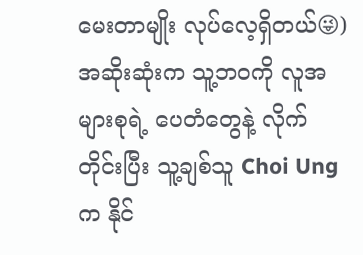မေးတာမျိုး လုပ်လေ့ရှိတယ်😜) အဆိုးဆုံးက သူ့ဘဝကို လူအများစုရဲ့ ပေတံတွေနဲ့ လိုက်တိုင်းပြီး သူ့ချစ်သူ Choi Ung က နိုင်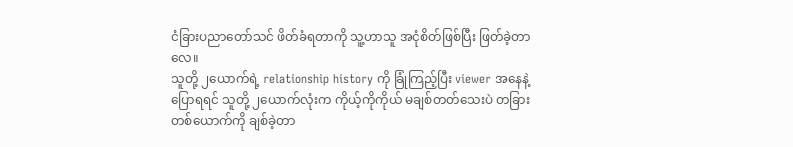ငံခြားပညာတော်သင် ဖိတ်ခံရတာကို သူ့ဟာသူ အငုံစိတ်ဖြစ်ပြီး ဖြတ်ခဲ့တာလေ။
သူတို့ ၂ယောက်ရဲ့ relationship history ကို ခြုံကြည့်ပြီး viewer အနေနဲ့ပြောရရင် သူတို့ ၂ယောက်လုံးက ကိုယ့်ကိုကိုယ် မချစ်တတ်သေးပဲ တခြားတစ်ယောက်ကို ချစ်ခဲ့တာ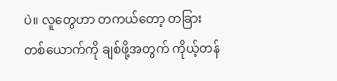ပဲ။ လူတွေဟာ တကယ်တော့ တခြားတစ်ယောက်ကို ချစ်ဖို့အတွက် ကိုယ့်တန်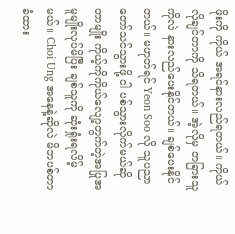ဖိုးကို ကိုယ် အရင်နားလည်ရတယ်။ ကိုယ်လိုချင်တာကို သိရတယ်။ အဲ့လိုမှ တခြားသူကိုလဲ နားလည်ပေးနိုင်တယ်။ ချစ်ပေးနိုင်တယ်။ မဟုတ်ရင် Yeon Soo လို သူပညာတော်သင်သွားဖို့ ငါ ပစ်သွားလိုက်မယ်ဆိုတာမျိုး ကိုယ့်ကိုကိုယ်လျော့တွက်တဲ့အပြုအမူမျိုးလုပ်မိပြီး ချစ်သူကို ဆုံးရှုံးရလိမ့်မယ်။ Choi Ung အနေနဲ့ဆိုလဲ မိဘပစ်တာခံထား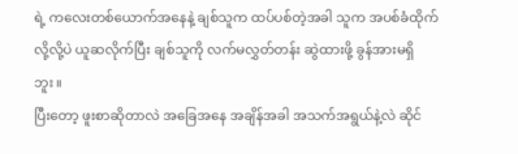ရဲ့ ကလေးတစ်ယောက်အနေနဲ့ ချစ်သူက ထပ်ပစ်တဲ့အခါ သူက အပစ်ခံထိုက်လို့လို့ပဲ ယူဆလိုက်ပြီး ချစ်သူကို လက်မလွှတ်တန်း ဆွဲထားဖို့ ခွန်အားမရှိဘူး။
ပြီးတော့ ဖူးစာဆိုတာလဲ အခြေအနေ အချိန်အခါ အသက်အရွယ်နဲ့လဲ ဆိုင်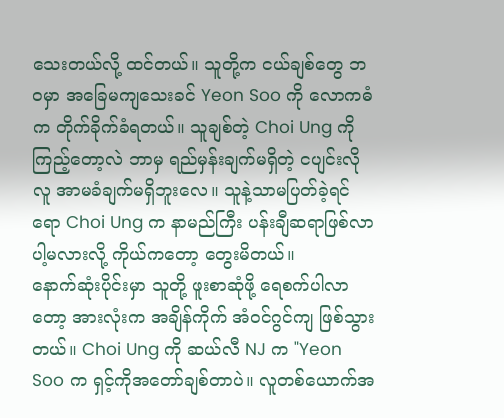သေးတယ်လို့ ထင်တယ်။ သူတို့က ငယ်ချစ်တွေ ဘဝမှာ အခြေမကျသေးခင် Yeon Soo ကို လောကဓံက တိုက်ခိုက်ခံရတယ်။ သူချစ်တဲ့ Choi Ung ကိုကြည့်တော့လဲ ဘာမှ ရည်မှန်းချက်မရှိတဲ့ ငပျင်းလိုလူ အာမခံချက်မရှိဘူးလေ။ သူနဲ့သာမပြတ်ခဲ့ရင်ရော Choi Ung က နာမည်ကြီး ပန်းချီဆရာဖြစ်လာပါ့မလားလို့ ကိုယ်ကတော့ တွေးမိတယ်။
နောက်ဆုံးပိုင်းမှာ သူတို့ ဖူးစာဆုံဖို့ ရေစက်ပါလာတော့ အားလုံးက အချိန်ကိုက် အံဝင်ဂွင်ကျ ဖြစ်သွားတယ်။ Choi Ung ကို ဆယ်လီ NJ က "Yeon Soo က ရှင့်ကိုအတော်ချစ်တာပဲ။ လူတစ်ယောက်အ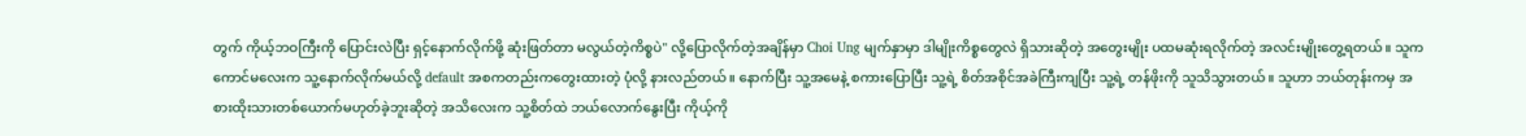တွက် ကိုယ့်ဘဝကြီးကို ပြောင်းလဲပြီး ရှင့်နောက်လိုက်ဖို့ ဆုံးဖြတ်တာ မလွယ်တဲ့ကိစ္စပဲ" လို့ပြောလိုက်တဲ့အချိန်မှာ Choi Ung မျက်နှာမှာ ဒါမျိုးကိစ္စတွေလဲ ရှိသားဆိုတဲ့ အတွေးမျိုး ပထမဆုံးရလိုက်တဲ့ အလင်းမျိုးတွေ့ရတယ်။ သူကကောင်မလေးက သူ့နောက်လိုက်မယ်လို့ default အစကတည်းကတွေးထားတဲ့ ပုံလို့ နားလည်တယ်။ နောက်ပြီး သူ့အမေနဲ့ စကားပြောပြီး သူ့ရဲ့ စိတ်အစိုင်အခဲကြီးကျပြီး သူ့ရဲ့ တန်ဖိုးကို သူသိသွားတယ်။ သူဟာ ဘယ်တုန်းကမှ အစားထိုးသားတစ်ယောက်မဟုတ်ခဲ့ဘူးဆိုတဲ့ အသိလေးက သူ့စိတ်ထဲ ဘယ်လောက်နွေးပြီး ကိုယ့်ကို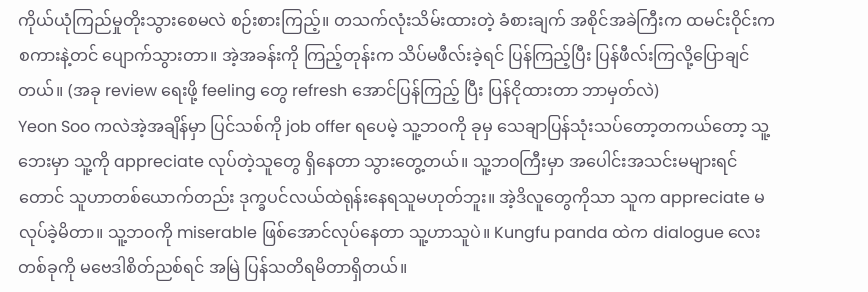ကိုယ်ယုံကြည်မှုတိုးသွားစေမလဲ စဉ်းစားကြည့်။ တသက်လုံးသိမ်းထားတဲ့ ခံစားချက် အစိုင်အခဲကြီးက ထမင်းဝိုင်းက စကားနဲ့တင် ပျောက်သွားတာ။ အဲ့အခန်းကို ကြည့်တုန်းက သိပ်မဖီလ်းခဲ့ရင် ပြန်ကြည့်ပြီး ပြန်ဖီလ်းကြလို့ပြောချင်တယ်။ (အခု review ရေးဖို့ feeling တွေ refresh အောင်ပြန်ကြည့် ပြီး ပြန်ငိုထားတာ ဘာမှတ်လဲ)
Yeon Soo ကလဲအဲ့အချိန်မှာ ပြင်သစ်ကို job offer ရပေမဲ့ သူ့ဘဝကို ခုမှ သေချာပြန်သုံးသပ်တော့တကယ်တော့ သူ့ဘေးမှာ သူ့ကို appreciate လုပ်တဲ့သူတွေ ရှိနေတာ သွားတွေ့တယ်။ သူ့ဘဝကြီးမှာ အပေါင်းအသင်းမများရင်တောင် သူဟာတစ်ယောက်တည်း ဒုက္ခပင်လယ်ထဲရုန်းနေရသူမဟုတ်ဘူး။ အဲ့ဒိလူတွေကိုသာ သူက appreciate မလုပ်ခဲ့မိတာ။ သူ့ဘဝကို miserable ဖြစ်အောင်လုပ်နေတာ သူ့ဟာသူပဲ။ Kungfu panda ထဲက dialogue လေးတစ်ခုကို မဗေဒါစိတ်ညစ်ရင် အမြဲ ပြန်သတိရမိတာရှိတယ်။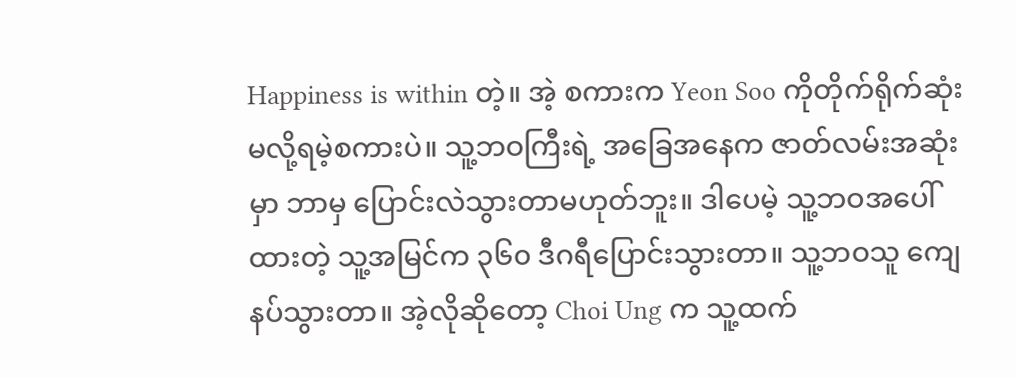Happiness is within တဲ့။ အဲ့ စကားက Yeon Soo ကိုတိုက်ရိုက်ဆုံးမလို့ရမဲ့စကားပဲ။ သူ့ဘဝကြီးရဲ့ အခြေအနေက ဇာတ်လမ်းအဆုံးမှာ ဘာမှ ပြောင်းလဲသွားတာမဟုတ်ဘူး။ ဒါပေမဲ့ သူ့ဘဝအပေါ်ထားတဲ့ သူ့အမြင်က ၃၆၀ ဒီဂရီပြောင်းသွားတာ။ သူ့ဘဝသူ ကျေနပ်သွားတာ။ အဲ့လိုဆိုတော့ Choi Ung က သူ့ထက်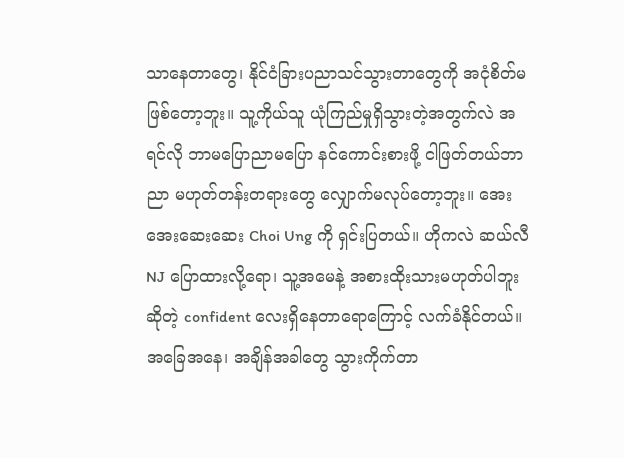သာနေတာတွေ၊ နိုင်ငံခြားပညာသင်သွားတာတွေကို အငုံစိတ်မဖြစ်တော့ဘူး။ သူ့ကိုယ်သူ ယုံကြည်မှုရှိသွားတဲ့အတွက်လဲ အရင်လို ဘာမပြောညာမပြော နင်ကောင်းစားဖို့ ငါဖြတ်တယ်ဘာညာ မဟုတ်တန်းတရားတွေ လျှောက်မလုပ်တော့ဘူး။ အေးအေးဆေးဆေး Choi Ung ကို ရှင်းပြတယ်။ ဟိုကလဲ ဆယ်လီNJ ပြောထားလို့ရော၊ သူ့အမေနဲ့ အစားထိုးသားမဟုတ်ပါဘူးဆိုတဲ့ confident လေးရှိနေတာရောကြောင့် လက်ခံနိုင်တယ်။ အခြေအနေ၊ အချိန်အခါတွေ သွားကိုက်တာ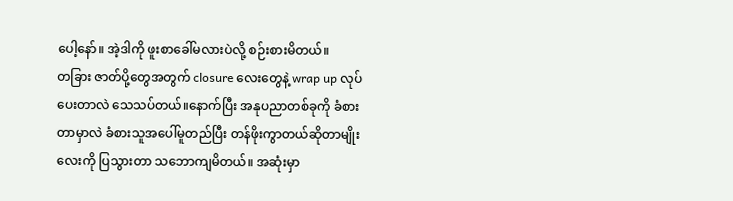ပေါ့နော်။ အဲ့ဒါကို ဖူးစာခေါ်မလားပဲလို့ စဉ်းစားမိတယ်။
တခြား ဇာတ်ပို့တွေအတွက် closure လေးတွေနဲ့ wrap up လုပ်ပေးတာလဲ သေသပ်တယ်။နောက်ပြီး အနုပညာတစ်ခုကို ခံစားတာမှာလဲ ခံစားသူအပေါ်မူတည်ပြီး တန်ဖိုးကွာတယ်ဆိုတာမျိုးလေးကို ပြသွားတာ သဘောကျမိတယ်။ အဆုံးမှာ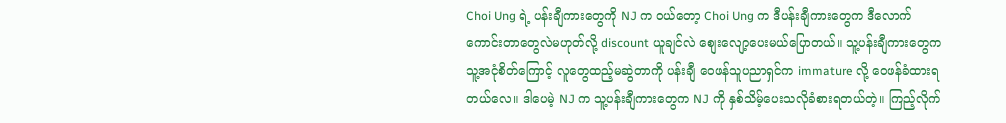Choi Ung ရဲ့ ပန်းချီကားတွေကို NJ က ဝယ်တော့ Choi Ung က ဒီပန်းချီကားတွေက ဒီလောက်ကောင်းတာတွေလဲမဟုတ်လို့ discount ယူချင်လဲ စျေးလျော့ပေးမယ်ပြောတယ်။ သူ့ပန်းချီကားတွေက သူ့အငုံစိတ်ကြောင့် လူတွေထည့်မဆွဲတာကို ပန်းချီ ဝေဖန်သူပညာရှင်က immature လို့ ဝေဖန်ခံထားရတယ်လေ။ ဒါပေမဲ့ NJ က သူ့ပန်းချီကားတွေက NJ ကို နှစ်သိမ့်ပေးသလိုခံစားရတယ်တဲ့။ ကြည့်လိုက်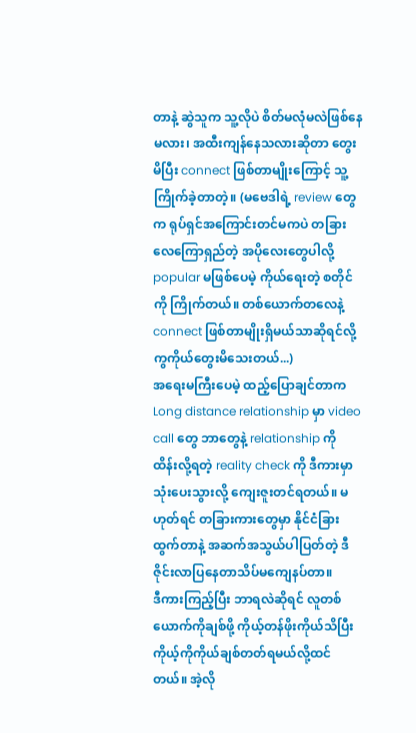တာနဲ့ ဆွဲသူက သူ့လိုပဲ စိတ်မလုံမလဲဖြစ်နေမလား၊ အထီးကျန်နေသလားဆိုတာ တွေးမိပြီး connect ဖြစ်တာမျိုးကြောင့် သူ့ကြိုက်ခဲ့တာတဲ့။ (မဗေဒါရဲ့ review တွေက ရုပ်ရှင်အကြောင်းတင်မကပဲ တခြားလေကြောရှည်တဲ့ အပိုလေးတွေပါလို့ popular မဖြစ်ပေမဲ့ ကိုယ်ရေးတဲ့ စတိုင်ကို ကြိုက်တယ်။ တစ်ယောက်တလေနဲ့ connect ဖြစ်တာမျိုးရှိမယ်သာဆိုရင်လို့ ကွကိုယ်တွေးမိသေးတယ်...)
အရေးမကြီးပေမဲ့ ထည့်ပြောချင်တာက Long distance relationship မှာ video call တွေ ဘာတွေနဲ့ relationship ကို ထိန်းလို့ရတဲ့ reality check ကို ဒီကားမှာ သုံးပေးသွားလို့ ကျေးဇူးတင်ရတယ်။ မဟုတ်ရင် တခြားကားတွေမှာ နိုင်ငံခြားထွက်တာနဲ့ အဆက်အသွယ်ပါပြတ်တဲ့ ဒီဇိုင်းလာပြနေတာသိပ်မကျေနပ်တာ။
ဒီကားကြည့်ပြီး ဘာရလဲဆိုရင် လူတစ်ယောက်ကိုချစ်ဖို့ ကိုယ့်တန်ဖိုးကိုယ်သိပြီး ကိုယ့်ကိုကိုယ်ချစ်တတ်ရမယ်လို့ထင်တယ်။ အဲ့လို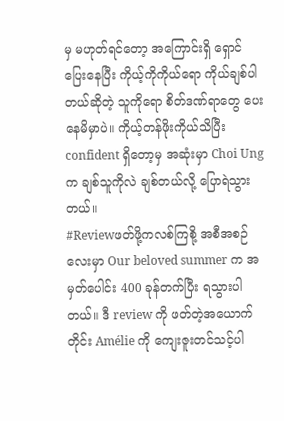မှ မဟုတ်ရင်တော့ အကြောင်းရှိ ရှောင်ပြေးနေပြီး ကိုယ့်ကိုကိုယ်ရော ကိုယ်ချစ်ပါတယ်ဆိုတဲ့ သူကိုရော စိတ်ဒဏ်ရာတွေ ပေးနေမိမှာပဲ။ ကိုယ့်တန်ဖိုးကိုယ်သိပြီး confident ရှိတော့မှ အဆုံးမှာ Choi Ung က ချစ်သူကိုလဲ ချစ်တယ်လို့ ပြောရဲသွားတယ်။
#Reviewဖတ်ဖို့ကလစ်ကြစို့ အစီအစဉ်လေးမှာ Our beloved summer က အမှတ်ပေါင်း 400 ခုန်တက်ပြီး ရသွားပါတယ်။ ဒီ review ကို ဖတ်တဲ့အယောက်တိုင်း Amélie ကို ကျေးဇူးတင်သင့်ပါ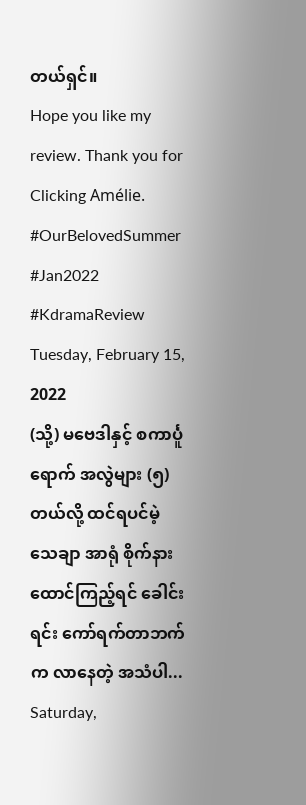တယ်ရှင်။
Hope you like my review. Thank you for Clicking Amélie.
#OurBelovedSummer #Jan2022 #KdramaReview
Tuesday, February 15, 2022
(သို့) မဗေဒါနှင့် စကာင်္ပူရောက် အလွဲများ (၅)
တယ်လို့ ထင်ရပင်မဲ့ သေချာ အာရုံ စိုက်နားထောင်ကြည့်ရင် ခေါင်းရင်း ကော်ရက်တာဘက်က လာနေတဲ့ အသံပါ... Saturday,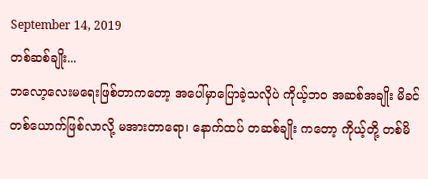September 14, 2019
တစ်ဆစ်ချိုး...
ဘလော့လေးမရေးဖြစ်တာကတော့ အပေါ်မှာပြောခဲ့သလိုပဲ ကိုယ့်ဘဝ အဆစ်အချိုး မိခင်တစ်ယောက်ဖြစ်လာလို့ မအားတာရော၊ နောက်ထပ် တဆစ်ချိုး ကတော့ ကိုယ့်တို့ တစ်မိ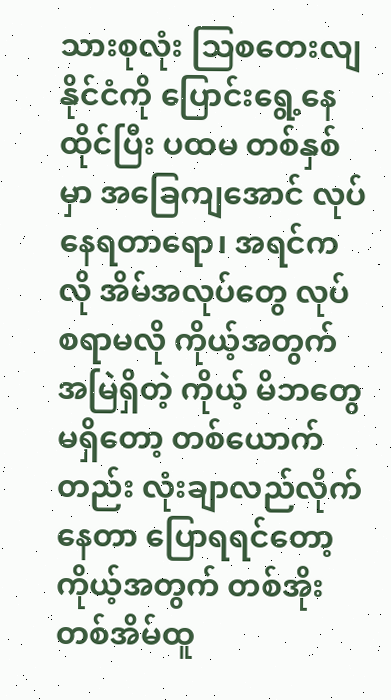သားစုလုံး သြစတေးလျနိုင်ငံကို ပြောင်းရွေ့နေထိုင်ပြီး ပထမ တစ်နှစ်မှာ အခြေကျအောင် လုပ်နေရတာရော၊ အရင်ကလို အိမ်အလုပ်တွေ လုပ်စရာမလို ကိုယ့်အတွက် အမြဲရှိတဲ့ ကိုယ့် မိဘတွေမရှိတော့ တစ်ယောက်တည်း လုံးချာလည်လိုက်နေတာ ပြောရရင်တော့ ကိုယ့်အတွက် တစ်အိုးတစ်အိမ်ထူ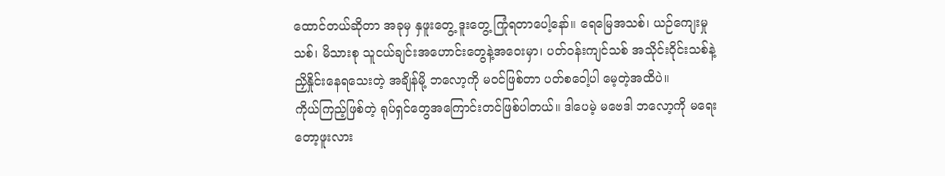ထောင်တယ်ဆိုတာ အခုမှ နှဖူးတွေ့ ဒူးတွေ့ ကြုံရတာပေါ့နော်။ ရေမြေအသစ်၊ ယဉ်ကျေးမှု သစ်၊ မိသားစု သူငယ်ချင်းအဟောင်းတွေနဲ့အဝေးမှာ၊ ပတ်ဝန်းကျင်သစ် အသိုင်းဝိုင်းသစ်နဲ့ ညှိနှိုင်းနေရသေးတဲ့ အချိန်မို့ ဘလော့ကို မဝင်ဖြစ်တာ ပတ်စဝေါ့ပါ မေ့တဲ့အထိပဲ။
ကိုယ်ကြည့်ဖြစ်တဲ့ ရုပ်ရှင်တွေအကြောင်းတင်ဖြစ်ပါတယ်။ ဒါပေမဲ့ မဗေဒါ ဘလော့ကို မရေးတော့ဖူးလား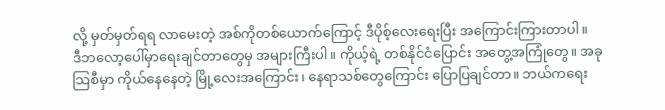လို့ မှတ်မှတ်ရရ လာမေးတဲ့ အစ်ကိုတစ်ယောက်ကြောင့် ဒီပိုစ့်လေးရေးပြီး အကြောင်းကြားတာပါ။
ဒီဘလော့ပေါ်မှာရေးချင်တာတွေမှ အများကြီးပါ။ ကိုယ့်ရဲ့ တစ်နိုင်ငံပြောင်း အတွေ့အကြုံတွေ။ အခု သြစီမှာ ကိုယ်နေနေတဲ့ မြို့လေးအကြောင်း၊ နေရာသစ်တွေကြောင်း ပြောပြချင်တာ။ ဘယ်ကရေး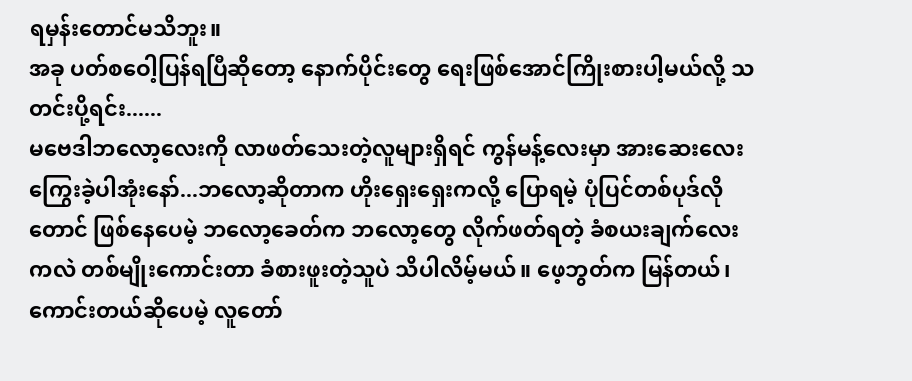ရမှန်းတောင်မသိဘူး။
အခု ပတ်စဝေါ့ပြန်ရပြီဆိုတော့ နောက်ပိုင်းတွေ ရေးဖြစ်အောင်ကြိုးစားပါ့မယ်လို့ သတင်းပို့ရင်း......
မဗေဒါဘလော့လေးကို လာဖတ်သေးတဲ့လူများရှိရင် ကွန်မန့်လေးမှာ အားဆေးလေးကြွေးခဲ့ပါအုံးနော်...ဘလော့ဆိုတာက ဟိုးရှေးရှေးကလို့ ပြောရမဲ့ ပုံပြင်တစ်ပုဒ်လိုတောင် ဖြစ်နေပေမဲ့ ဘလော့ခေတ်က ဘလော့တွေ လိုက်ဖတ်ရတဲ့ ခံစယးချက်လေးကလဲ တစ်မျိုးကောင်းတာ ခံစားဖူးတဲ့သူပဲ သိပါလိမ့်မယ်။ ဖေ့ဘွတ်က မြန်တယ်၊ ကောင်းတယ်ဆိုပေမဲ့ လူတော်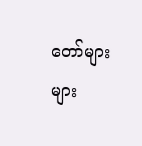တော်များများ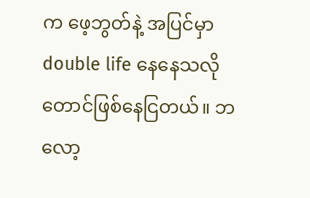က ဖေ့ဘွတ်နဲ့ အပြင်မှာ double life နေနေသလိုတောင်ဖြစ်နေငြတယ်။ ဘလော့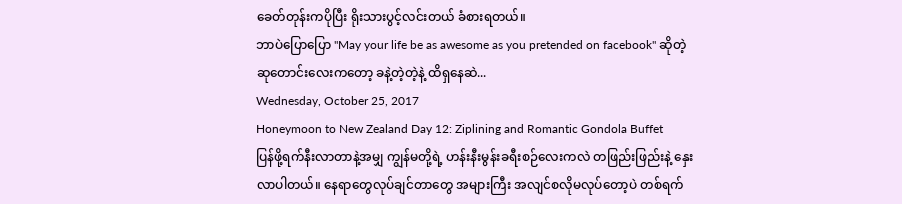ခေတ်တုန်းကပိုပြီး ရိုးသားပွင့်လင်းတယ် ခံစားရတယ်။
ဘာပဲပြောပြော "May your life be as awesome as you pretended on facebook" ဆိုတဲ့ ဆုတောင်းလေးကတော့ ခနဲ့တဲ့တဲ့နဲ့ ထိရှနေဆဲ...
Wednesday, October 25, 2017
Honeymoon to New Zealand Day 12: Ziplining and Romantic Gondola Buffet
ပြန်ဖို့ရက်နီးလာတာနဲ့အမျှ ကျွန်မတို့ရဲ့ ဟန်းနီးမွန်းခရီးစဉ်လေးကလဲ တဖြည်းဖြည်းနဲ့ နှေးလာပါတယ်။ နေရာတွေလုပ်ချင်တာတွေ အများကြီး အလျင်စလိုမလုပ်တော့ပဲ တစ်ရက်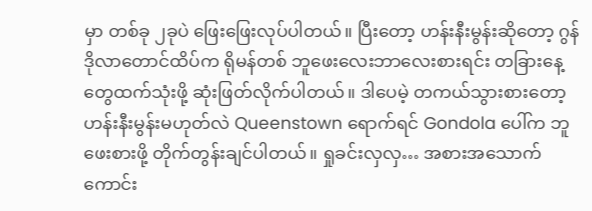မှာ တစ်ခု ၂ခုပဲ ဖြေးဖြေးလုပ်ပါတယ်။ ပြီးတော့ ဟန်းနီးမွန်းဆိုတော့ ဂွန်ဒိုလာတောင်ထိပ်က ရိုမန်တစ် ဘူဖေးလေးဘာလေးစားရင်း တခြားနေ့တွေထက်သုံးဖို့ ဆုံးဖြတ်လိုက်ပါတယ်။ ဒါပေမဲ့ တကယ်သွားစားတော့ ဟန်းနီးမွန်းမဟုတ်လဲ Queenstown ရောက်ရင် Gondola ပေါ်က ဘူဖေးစားဖို့ တိုက်တွန်းချင်ပါတယ်။ ရှုခင်းလှလှ… အစားအသောက်ကောင်း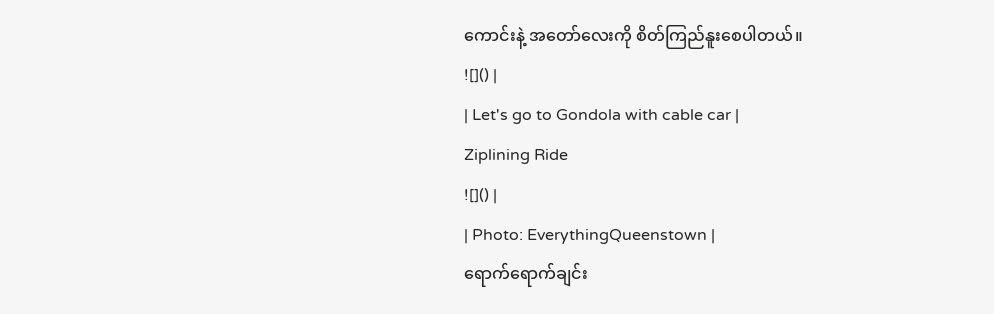ကောင်းနဲ့ အတော်လေးကို စိတ်ကြည်နူးစေပါတယ်။
![]() |
| Let's go to Gondola with cable car |
Ziplining Ride
![]() |
| Photo: EverythingQueenstown |
ရောက်ရောက်ချင်း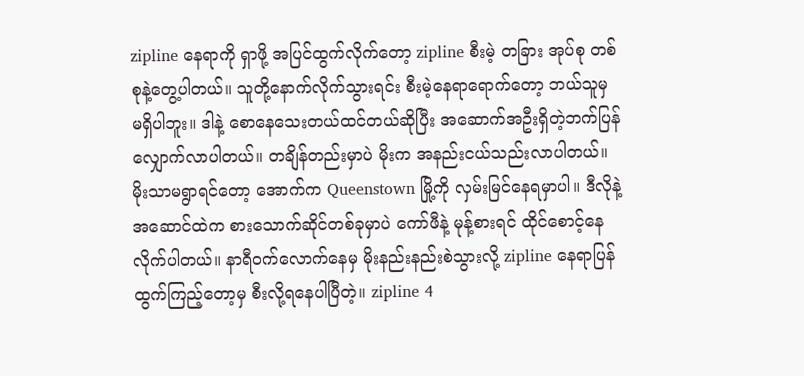zipline နေရာကို ရှာဖို့ အပြင်ထွက်လိုက်တော့ zipline စီးမဲ့ တခြား အုပ်စု တစ်စုနဲ့တွေ့ပါတယ်။ သူတို့နောက်လိုက်သွားရင်း စီးမဲ့နေရာရောက်တော့ ဘယ်သူမှ မရှိပါဘူး။ ဒါနဲ့ စောနေသေးတယ်ထင်တယ်ဆိုပြီး အဆောက်အဦးရှိတဲ့ဘက်ပြန်လျှောက်လာပါတယ်။ တချိန်တည်းမှာပဲ မိုးက အနည်းငယ်သည်းလာပါတယ်။ မိုးသာမရွာရင်တော့ အောက်က Queenstown မြို့ကို လှမ်းမြင်နေရမှာပါ။ ဒီလိုနဲ့ အဆောင်ထဲက စားသောက်ဆိုင်တစ်ခုမှာပဲ ကော်ဖီနဲ့ မုန့်စားရင် ထိုင်စောင့်နေလိုက်ပါတယ်။ နာရီဝက်လောက်နေမှ မိုးနည်းနည်းစဲသွားလို့ zipline နေရာပြန်ထွက်ကြည့်တော့မှ စီးလို့ရနေပါပြီတဲ့။ zipline 4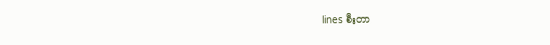lines စီးတာ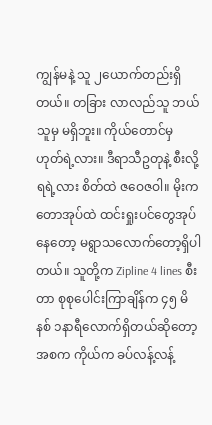ကျွန်မနဲ့ သူ ၂ယောက်တည်းရှိတယ်။ တခြား လာလည်သူ ဘယ်သူမှ မရှိဘူး။ ကိုယ်တောင်မှ ဟုတ်ရဲ့လား။ ဒီရာသီဥတုနဲ့ စီးလို့ရရဲ့လား စိတ်ထဲ ဇဝေဇဝါ။ မိုးက တောအုပ်ထဲ ထင်းရှုးပင်တွေအုပ်နေတော့ မရွာသလောက်တော့ရှိပါတယ်။ သူတို့က Zipline 4 lines စီးတာ စုစုပေါင်းကြာချိန်က ၄၅ မိနစ် ၁နာရီလောက်ရှိတယ်ဆိုတော့ အစက ကိုယ်က ခပ်လန့်လန့်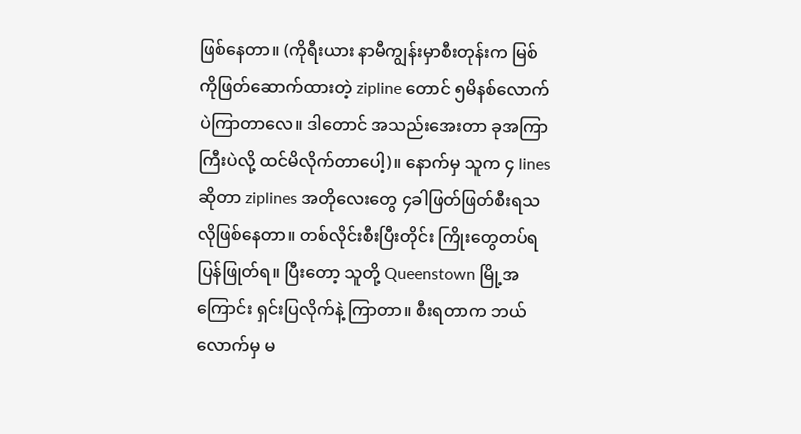ဖြစ်နေတာ။ (ကိုရီးယား နာမီကျွန်းမှာစီးတုန်းက မြစ်ကိုဖြတ်ဆောက်ထားတဲ့ zipline တောင် ၅မိနစ်လောက်ပဲကြာတာလေ။ ဒါတောင် အသည်းအေးတာ ခုအကြာကြီးပဲလို့ ထင်မိလိုက်တာပေါ့)။ နောက်မှ သူက ၄ lines ဆိုတာ ziplines အတိုလေးတွေ ၄ခါဖြတ်ဖြတ်စီးရသလိုဖြစ်နေတာ။ တစ်လိုင်းစီးပြီးတိုင်း ကြိုးတွေတပ်ရ ပြန်ဖြုတ်ရ။ ပြီးတော့ သူတို့ Queenstown မြို့အကြောင်း ရှင်းပြလိုက်နဲ့ ကြာတာ။ စီးရတာက ဘယ်လောက်မှ မ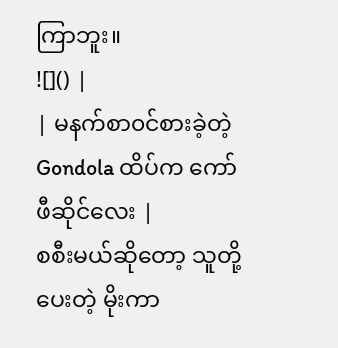ကြာဘူး။
![]() |
| မနက်စာ၀င်စားခဲ့တဲ့ Gondola ထိပ်က ကော်ဖီဆိုင်လေး |
စစီးမယ်ဆိုတော့ သူတို့ပေးတဲ့ မိုးကာ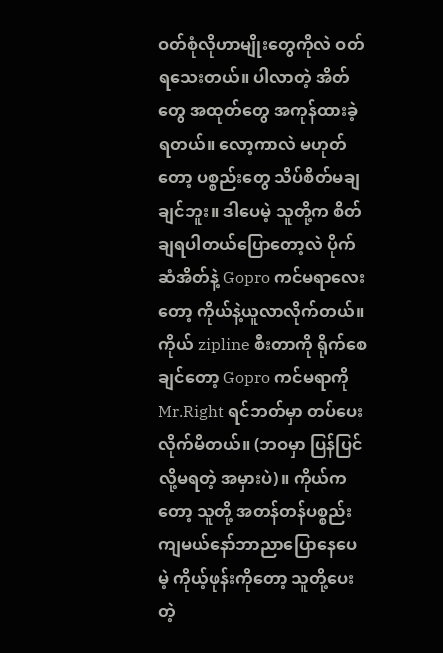ဝတ်စုံလိုဟာမျိုးတွေကိုလဲ ဝတ်ရသေးတယ်။ ပါလာတဲ့ အိတ်တွေ အထုတ်တွေ အကုန်ထားခဲ့ရတယ်။ လော့ကာလဲ မဟုတ်တော့ ပစ္စည်းတွေ သိပ်စိတ်မချချင်ဘူး။ ဒါပေမဲ့ သူတို့က စိတ်ချရပါတယ်ပြောတော့လဲ ပိုက်ဆံအိတ်နဲ့ Gopro ကင်မရာလေးတော့ ကိုယ်နဲ့ယူလာလိုက်တယ်။ ကိုယ် zipline စီးတာကို ရိုက်စေချင်တော့ Gopro ကင်မရာကို Mr.Right ရင်ဘတ်မှာ တပ်ပေးလိုက်မိတယ်။ (ဘဝမှာ ပြန်ပြင်လို့မရတဲ့ အမှားပဲ)။ ကိုယ်ကတော့ သူတို့ အတန်တန်ပစ္စည်းကျမယ်နော်ဘာညာပြောနေပေမဲ့ ကိုယ့်ဖုန်းကိုတော့ သူတို့ပေးတဲ့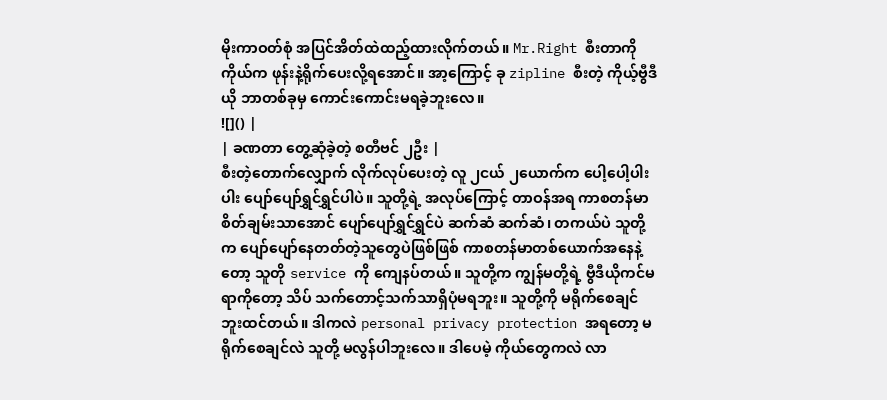မိုးကာဝတ်စုံ အပြင်အိတ်ထဲထည့်ထားလိုက်တယ်။ Mr.Right စီးတာကို ကိုယ်က ဖုန်းနဲ့ရိုက်ပေးလို့ရအောင်။ အာ့ကြောင့် ခု zipline စီးတဲ့ ကိုယ့်ဗွီဒီယို ဘာတစ်ခုမှ ကောင်းကောင်းမရခဲ့ဘူးလေ။
![]() |
| ခဏတာ တွေ့ဆုံခဲ့တဲ့ စတီဗင် ၂ဦး |
စီးတဲ့တောက်လျှောက် လိုက်လုပ်ပေးတဲ့ လူ ၂ငယ် ၂ယောက်က ပေါ့ပေါ့ပါးပါး ပျော်ပျော်ရွှင်ရွှင်ပါပဲ။ သူတို့ရဲ့ အလုပ်ကြောင့် တာဝန်အရ ကာစတန်မာ စိတ်ချမ်းသာအောင် ပျော်ပျော်ရွှင်ရွှင်ပဲ ဆက်ဆံ ဆက်ဆံ၊ တကယ်ပဲ သူတို့က ပျော်ပျော်နေတတ်တဲ့သူတွေပဲဖြစ်ဖြစ် ကာစတန်မာတစ်ယောက်အနေနဲ့တော့ သူတို service ကို ကျေနပ်တယ်။ သူတို့က ကျွန်မတို့ရဲ့ ဗွီဒီယိုကင်မရာကိုတော့ သိပ် သက်တောင့်သက်သာရှိပုံမရဘူး။ သူတို့ကို မရိုက်စေချင်ဘူးထင်တယ်။ ဒါကလဲ personal privacy protection အရတော့ မရိုက်စေချင်လဲ သူတို့ မလွန်ပါဘူးလေ။ ဒါပေမဲ့ ကိုယ်တွေကလဲ လာ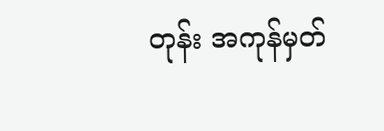တုန်း အကုန်မှတ်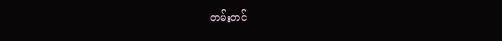တမ်းတင်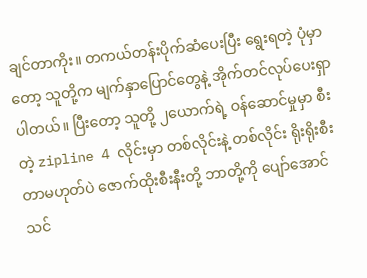ချင်တာကိုး။ တကယ်တန်းပိုက်ဆံပေးပြီး ရွေးရတဲ့ ပုံမှာတော့ သူတို့က မျက်နှာပြောင်တွေနဲ့ အိုက်တင်လုပ်ပေးရှာပါတယ်။ ပြီးတော့ သူတို့ ၂ယောက်ရဲ့ ဝန်ဆောင်မှုမှာ စီးတဲ့ zipline 4 လိုင်းမှာ တစ်လိုင်းနဲ့ တစ်လိုင်း ရိုးရိုးစီးတာမဟုတ်ပဲ ဇောက်ထိုးစီးနီးတို့ ဘာတို့ကို ပျော်အောင် သင်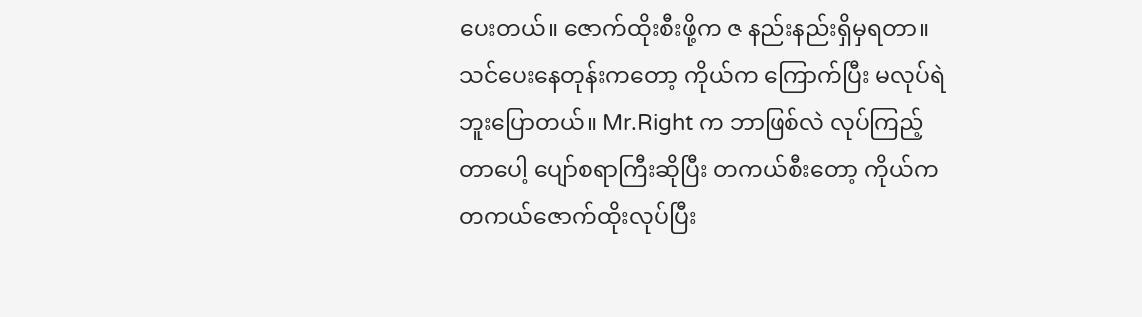ပေးတယ်။ ဇောက်ထိုးစီးဖို့က ဇ နည်းနည်းရှိမှရတာ။ သင်ပေးနေတုန်းကတော့ ကိုယ်က ကြောက်ပြီး မလုပ်ရဲဘူးပြောတယ်။ Mr.Right က ဘာဖြစ်လဲ လုပ်ကြည့်တာပေါ့ ပျော်စရာကြီးဆိုပြီး တကယ်စီးတော့ ကိုယ်က တကယ်ဇောက်ထိုးလုပ်ပြီး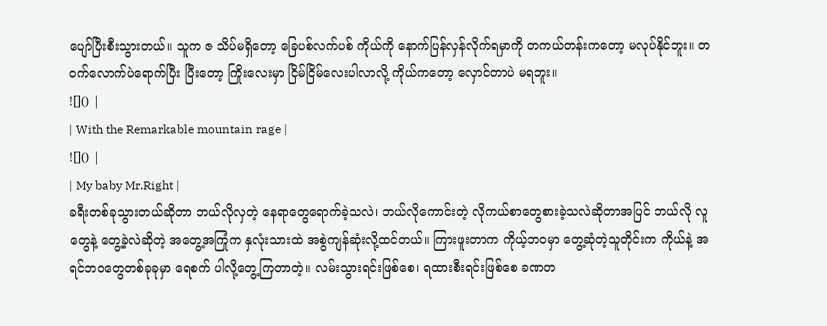ပျော်ပြီးစီးသွားတယ်။ သူက ဇ သိပ်မရှိတော့ ခြေပစ်လက်ပစ် ကိုယ်ကို နောက်ပြန်လှန်လိုက်ရမှာကို တကယ်တန်းကတော့ မလုပ်နိုင်ဘူး။ တဝက်လောက်ပဲရောက်ပြီး ပြီးတော့ ကြိုးလေးမှာ ငြိမ်ငြိမ်လေးပါလာလို့ ကိုယ်ကတော့ လှောင်တာပဲ မရဘူး။
![]() |
| With the Remarkable mountain rage |
![]() |
| My baby Mr.Right |
ခရီးတစ်ခုသွားတယ်ဆိုတာ ဘယ်လိုလှတဲ့ နေရာတွေရောက်ခဲ့သလဲ၊ ဘယ်လိုကောင်းတဲ့ လိုကယ်စာတွေစားခဲ့သလဲဆိုတာအပြင် ဘယ်လို လူတွေနဲ့ တွေ့ခဲ့လဲဆိုတဲ့ အတွေ့အကြုံက နှလုံးသားထဲ အစွဲကျန်ဆုံးလို့ထင်တယ်။ ကြားဖူးတာက ကိုယ့်ဘဝမှာ တွေ့ဆုံတဲ့သူတိုင်းက ကိုယ်နဲ့ အရင်ဘဝတွေတစ်ခုခုမှာ ရေစက် ပါလို့တွေ့ကြတာတဲ့။ လမ်းသွားရင်းဖြစ်စေ၊ ရထားစီးရင်းဖြစ်စေ ခဏတ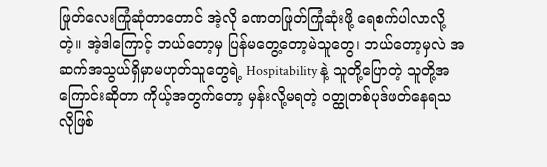ဖြုတ်လေးကြုံဆုံတာတောင် အဲ့လို ခဏတဖြုတ်ကြုံဆုံးဖို့ ရေစက်ပါလာလို့တဲ့။ အဲ့ဒါကြောင့် ဘယ်တော့မှ ပြန်မတွေ့တော့မဲသူတွေ၊ ဘယ်တော့မှလဲ အဆက်အသွယ်ရှိမှာမဟုတ်သူတွေရဲ့ Hospitability နဲ့ သူတို့ပြောတဲ့ သူတို့အကြောင်းဆိုတာ ကိုယ့်အတွက်တော့ မှန်းလို့မရတဲ့ ဝတ္ထုတစ်ပုဒ်ဖတ်နေရသလိုဖြစ်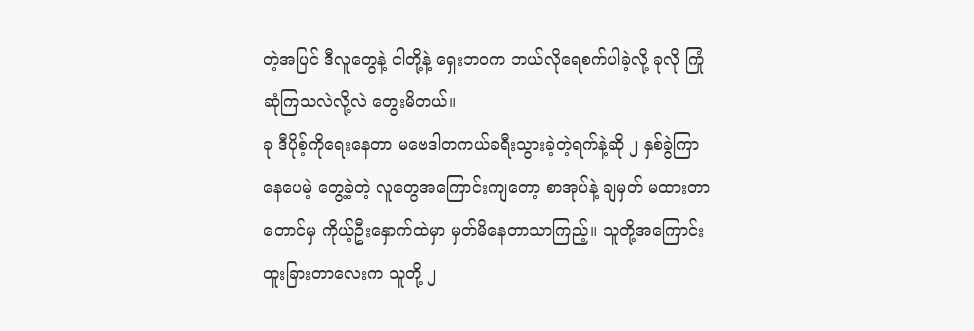တဲ့အပြင် ဒီလူတွေနဲ့ ငါတို့နဲ့ ရှေးဘဝက ဘယ်လိုရေစက်ပါခဲ့လို့ ခုလို ကြုံဆုံကြသလဲလို့လဲ တွေးမိတယ်။
ခု ဒီပိုစ့်ကိုရေးနေတာ မဗေဒါတကယ်ခရီးသွားခဲ့တဲ့ရက်နဲ့ဆို ၂ နှစ်ခွဲကြာနေပေမဲ့ တွေ့ခဲ့တဲ့ လူတွေအကြောင်းကျတော့ စာအုပ်နဲ့ ချမှတ် မထားတာတောင်မှ ကိုယ့်ဦးနှောက်ထဲမှာ မှတ်မိနေတာသာကြည့်။ သူတို့အကြောင်း ထူးခြားတာလေးက သူတို့ ၂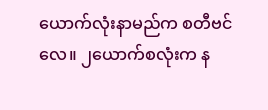ယောက်လုံးနာမည်က စတီဗင်လေ။ ၂ယောက်စလုံးက န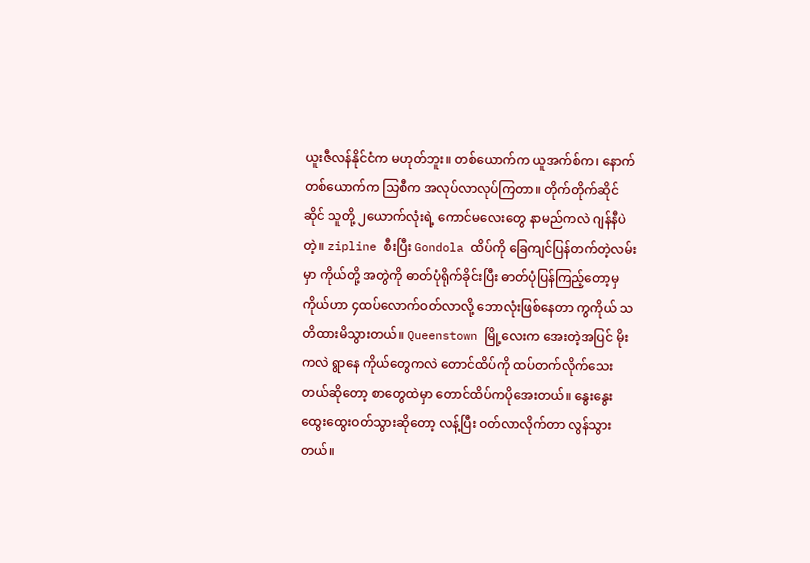ယူးဇီလန်နိုင်ငံက မဟုတ်ဘူး။ တစ်ယောက်က ယူအက်စ်က၊ နောက်တစ်ယောက်က သြစီက အလုပ်လာလုပ်ကြတာ။ တိုက်တိုက်ဆိုင်ဆိုင် သူတို့ ၂ယောက်လုံးရဲ့ ကောင်မလေးတွေ နာမည်ကလဲ ဂျန်နီပဲတဲ့။ zipline စီးပြီး Gondola ထိပ်ကို ခြေကျင်ပြန်တက်တဲ့လမ်းမှာ ကိုယ်တို့ အတွဲကို ဓာတ်ပုံရိုက်ခိုင်းပြီး ဓာတ်ပုံပြန်ကြည့်တော့မှ ကိုယ်ဟာ ၄ထပ်လောက်ဝတ်လာလို့ ဘောလုံးဖြစ်နေတာ ကွကိုယ် သတိထားမိသွားတယ်။ Queenstown မြို့လေးက အေးတဲ့အပြင် မိုးကလဲ ရွာနေ ကိုယ်တွေကလဲ တောင်ထိပ်ကို ထပ်တက်လိုက်သေးတယ်ဆိုတော့ စာတွေထဲမှာ တောင်ထိပ်ကပိုအေးတယ်။ နွေးနွေးထွေးထွေးဝတ်သွားဆိုတော့ လန့်ပြီး ဝတ်လာလိုက်တာ လွန်သွားတယ်။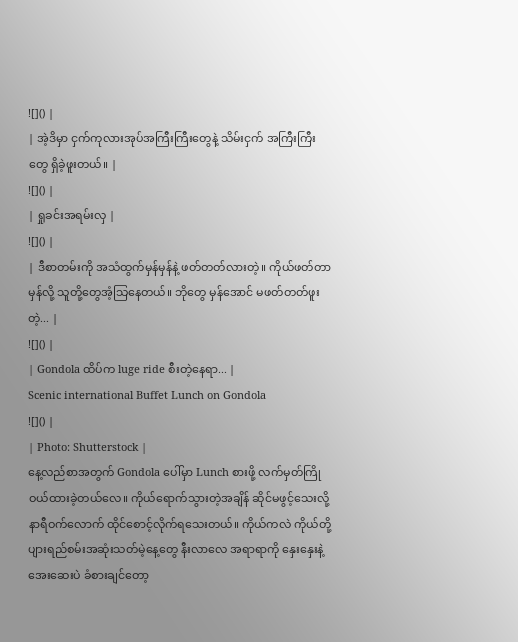![]() |
| အဲ့ဒိမှာ ငှက်ကုလားအုပ်အကြီးကြီးတွေနဲ့ သိမ်းငှက် အကြီးကြီးတွေ ရှိခဲ့ဖူးတယ်။ |
![]() |
| ရှုခင်းအရမ်းလှ |
![]() |
| ဒီစာတမ်းကို အသံထွက်မှန်မှန်နဲ့ ဖတ်တတ်လားတဲ့။ ကိုယ်ဖတ်တာ မှန်လို့ သူတို့တွေအံ့သြနေတယ်။ ဘိုတွေ မှန်အောင် မဖတ်တတ်ဖူးတဲ့... |
![]() |
| Gondola ထိပ်က luge ride စီးတဲ့နေရာ... |
Scenic international Buffet Lunch on Gondola
![]() |
| Photo: Shutterstock |
နေ့လည်စာအတွက် Gondola ပေါ်မှာ Lunch စားဖို့ လက်မှတ်ကြိုဝယ်ထားခဲ့တယ်လေ။ ကိုယ်ရောက်သွားတဲ့အချိန် ဆိုင်မဖွင့်သေးလို့ နာရီဝက်လောက် ထိုင်စောင့်လိုက်ရသေးတယ်။ ကိုယ်ကလဲ ကိုယ်တို့ ပျားရည်စမ်းအဆုံးသတ်မဲ့နေ့တွေ နီးလာလေ အရာရာကို နှေးနှေးနဲ့ အေးဆေးပဲ ခံစားချင်တော့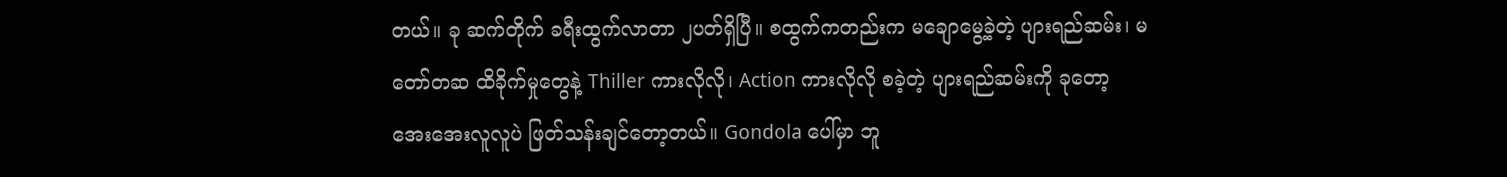တယ်။ ခု ဆက်တိုက် ခရီးထွက်လာတာ ၂ပတ်ရှိပြီ။ စထွက်ကတည်းက မချောမွေ့ခဲ့တဲ့ ပျားရည်ဆမ်း၊ မတော်တဆ ထိခိုက်မှုတွေနဲ့ Thiller ကားလိုလို၊ Action ကားလိုလို စခဲ့တဲ့ ပျားရည်ဆမ်းကို ခုတော့ အေးအေးလူလူပဲ ဖြတ်သန်းချင်တော့တယ်။ Gondola ပေါ်မှာ ဘူ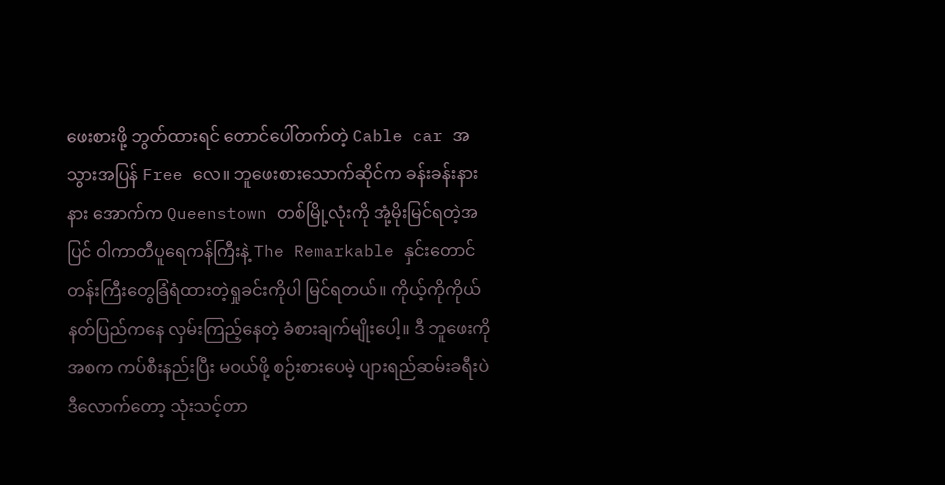ဖေးစားဖို့ ဘွတ်ထားရင် တောင်ပေါ်တက်တဲ့ Cable car အသွားအပြန် Free လေ။ ဘူဖေးစားသောက်ဆိုင်က ခန်းခန်းနားနား အောက်က Queenstown တစ်မြို့လုံးကို အုံ့မိုးမြင်ရတဲ့အပြင် ဝါကာတီပူရေကန်ကြီးနဲ့ The Remarkable နှင်းတောင်တန်းကြီးတွေခြံရံထားတဲ့ရှုခင်းကိုပါ မြင်ရတယ်။ ကိုယ့်ကိုကိုယ် နတ်ပြည်ကနေ လှမ်းကြည့်နေတဲ့ ခံစားချက်မျိုးပေါ့။ ဒီ ဘူဖေးကို အစက ကပ်စီးနည်းပြီး မဝယ်ဖို့ စဉ်းစားပေမဲ့ ပျားရည်ဆမ်းခရီးပဲ ဒီလောက်တော့ သုံးသင့်တာ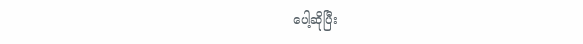ပေါ့ဆိုပြီး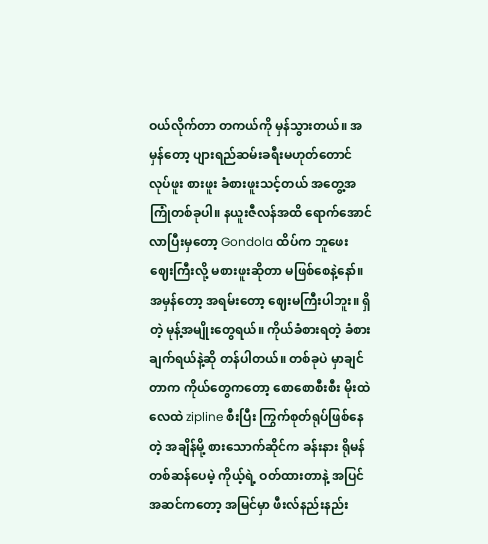ဝယ်လိုက်တာ တကယ်ကို မှန်သွားတယ်။ အမှန်တော့ ပျားရည်ဆမ်းခရီးမဟုတ်တောင် လုပ်ဖူး စားဖူး ခံစားဖူးသင့်တယ် အတွေ့အကြုံတစ်ခုပါ။ နယူးဇီလန်အထိ ရောက်အောင်လာပြီးမှတော့ Gondola ထိပ်က ဘူဖေး ဈေးကြီးလို့ မစားဖူးဆိုတာ မဖြစ်စေနဲ့နော်။ အမှန်တော့ အရမ်းတော့ ဈေးမကြီးပါဘူး။ ရှိတဲ့ မုန့်အမျိုးတွေရယ်။ ကိုယ်ခံစားရတဲ့ ခံစားချက်ရယ်နဲ့ဆို တန်ပါတယ်။ တစ်ခုပဲ မှာချင်တာက ကိုယ်တွေကတော့ စောစောစီးစီး မိုးထဲ လေထဲ zipline စီးပြီး ကြွက်စုတ်ရုပ်ဖြစ်နေတဲ့ အချိန်မို့ စားသောက်ဆိုင်က ခန်းနား ရိုမန်တစ်ဆန်ပေမဲ့ ကိုယ့်ရဲ့ ဝတ်ထားတာနဲ့ အပြင်အဆင်ကတော့ အမြင်မှာ ဖီးလ်နည်းနည်း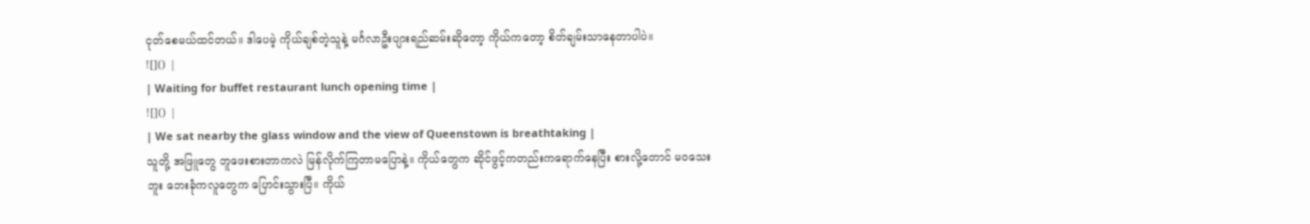ငုတ်စေမယ်ထင်တယ်။ ဒါပေမဲ့ ကိုယ်ချစ်တဲ့သူနဲ့ မင်္ဂလာဦးပျားရည်ဆမ်းဆိုတော့ ကိုယ်ကတော့ စိတ်ချမ်းသာနေတာပါပဲ။
![]() |
| Waiting for buffet restaurant lunch opening time |
![]() |
| We sat nearby the glass window and the view of Queenstown is breathtaking |
သူတို့ အဖြူတွေ ဘူဖေးစားတာကလဲ မြန်လိုက်ကြတာမပြောနဲ့။ ကိုယ်တွေက ဆိုင်ဖွင့်ကတည်းကရောက်နေပြီး စားလို့တောင် မဝသေးဘူး ဘေးခုံကလူတွေက ပြောင်းသွားပြီ။ ကိုယ်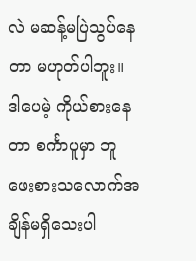လဲ မဆန့်မပြဲသွပ်နေတာ မဟုတ်ပါဘူး။ ဒါပေမဲ့ ကိုယ်စားနေတာ စင်္ကာပူမှာ ဘူဖေးစားသလောက်အချိန်မရှိသေးပါ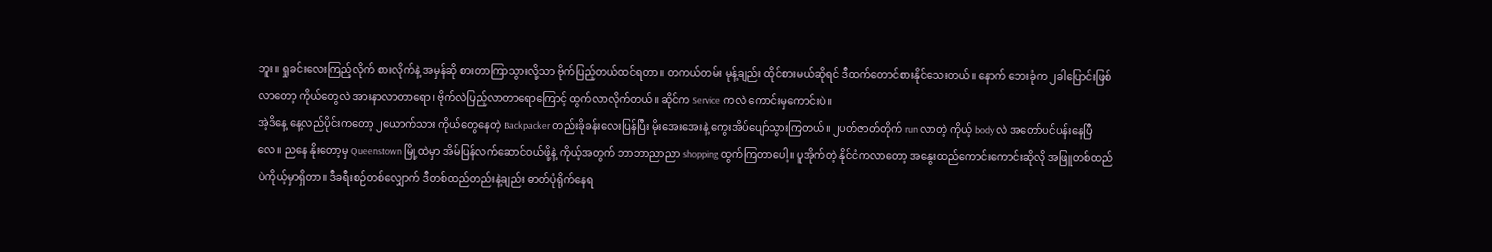ဘူး။ ရှုခင်းလေးကြည့်လိုက် စားလိုက်နဲ့ အမှန်ဆို စားတာကြာသွားလို့သာ ဗိုက်ပြည့်တယ်ထင်ရတာ။ တကယ်တမ်း မုန့်ချည်း ထိုင်စားမယ်ဆိုရင် ဒီထက်တောင်စားနိုင်သေးတယ်။ နောက် ဘေးခုံက ၂ခါပြောင်းဖြစ်လာတော့ ကိုယ်တွေလဲ အားနာလာတာရော၊ ဗိုက်လဲပြည့်လာတာရောကြောင့် ထွက်လာလိုက်တယ်။ ဆိုင်က Service ကလဲ ကောင်းမှကောင်းပဲ။
အဲ့ဒိနေ့ နေ့လည်ပိုင်းကတော့ ၂ယောက်သား ကိုယ်တွေနေတဲ့ Backpacker တည်းခိုခန်းလေးပြန်ပြီး မိုးအေးအေးနဲ့ ကွေးအိပ်ပျော်သွားကြတယ်။ ၂ပတ်ဇာတ်တိုက် run လာတဲ့ ကိုယ့် body လဲ အတော်ပင်ပန်းနေပြီလေ။ ညနေ နိုးတော့မှ Queenstown မြို့ထဲမှာ အိမ်ပြန်လက်ဆောင်ဝယ်ဖို့နဲ့ ကိုယ့်အတွက် ဘာဘာညာညာ shopping ထွက်ကြတာပေါ့။ ပူအိုက်တဲ့ နိုင်ငံကလာတော့ အနွေးထည်ကောင်းကောင်းဆိုလို အဖြူတစ်ထည်ပဲကိုယ့်မှာရှိတာ။ ဒီခရီးစဉ်တစ်လျှောက် ဒီတစ်ထည်တည်းနဲ့ချည်း ဓာတ်ပုံရိုက်နေရ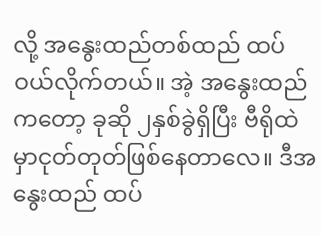လို့ အနွေးထည်တစ်ထည် ထပ်ဝယ်လိုက်တယ်။ အဲ့ အနွေးထည်ကတော့ ခုဆို ၂နှစ်ခွဲရှိပြီး ဗီရိုထဲမှာငုတ်တုတ်ဖြစ်နေတာလေ။ ဒီအနွေးထည် ထပ်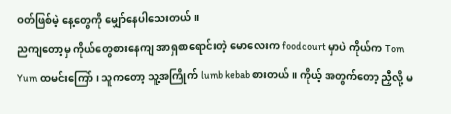ဝတ်ဖြစ်မဲ့ နေ့တွေကို မျှော်နေပါသေးတယ်။
ညကျတော့မှ ကိုယ်တွေစားနေကျ အာရှစာရောင်းတဲ့ မောလေးက foodcourt မှာပဲ ကိုယ်က Tom Yum ထမင်းကြော်၊ သူကတော့ သူ့အကြိုက် lumb kebab စားတယ်။ ကိုယ့် အတွက်တော့ ညှီလို့ မ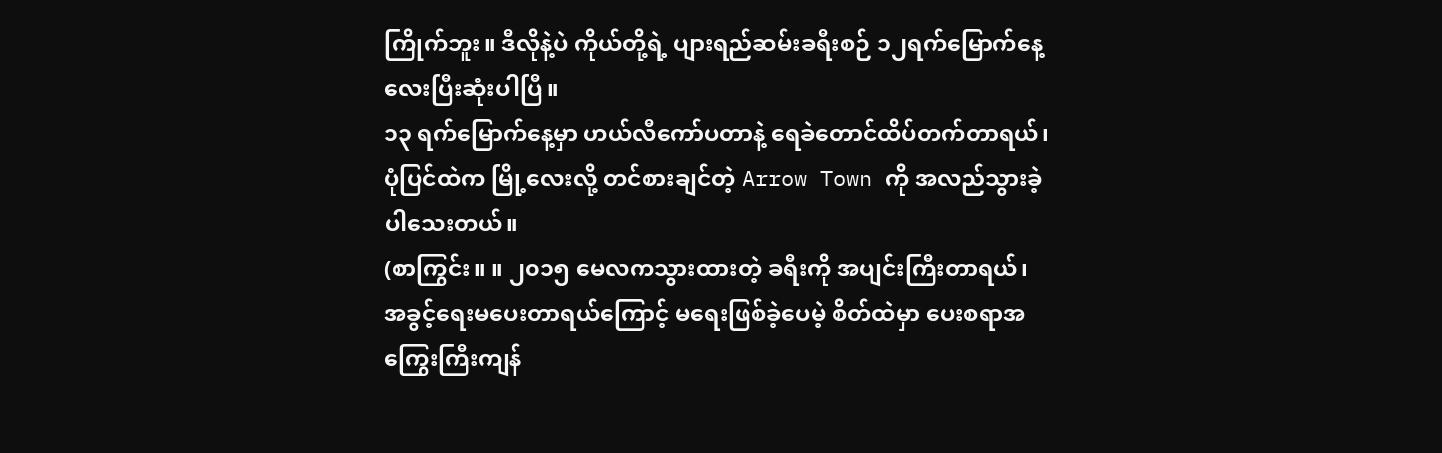ကြိုက်ဘူး။ ဒီလိုနဲ့ပဲ ကိုယ်တို့ရဲ့ ပျားရည်ဆမ်းခရီးစဉ် ၁၂ရက်မြောက်နေ့လေးပြီးဆုံးပါပြီ။
၁၃ ရက်မြောက်နေ့မှာ ဟယ်လီကော်ပတာနဲ့ ရေခဲတောင်ထိပ်တက်တာရယ်၊ ပုံပြင်ထဲက မြို့လေးလို့ တင်စားချင်တဲ့ Arrow Town ကို အလည်သွားခဲ့ပါသေးတယ်။
(စာကြွင်း။ ။ ၂၀၁၅ မေလကသွားထားတဲ့ ခရီးကို အပျင်းကြီးတာရယ်၊ အခွင့်ရေးမပေးတာရယ်ကြောင့် မရေးဖြစ်ခဲ့ပေမဲ့ စိတ်ထဲမှာ ပေးစရာအကြွေးကြီးကျန်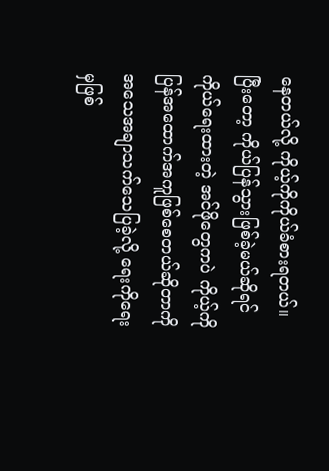နေတယ်လို့ ကိုယ့်ကိုကိုယ်ခံစားရတယ်။ ပြီးတော့ ကိုယ်ပြန်သွားဖြစ်ခဲ့မယ်ဆိုရင် ကိုယ်ရေးထားတဲ့ အင်ဖိုတွေကပဲ ကိုယ့်ကိုပြန်အထောက်အကူဖြစ်စေတယ်ဆိုတာကို အသေအချာသက်သေပြခဲ့လို့ ရေးကိုရေးမှဖြစ်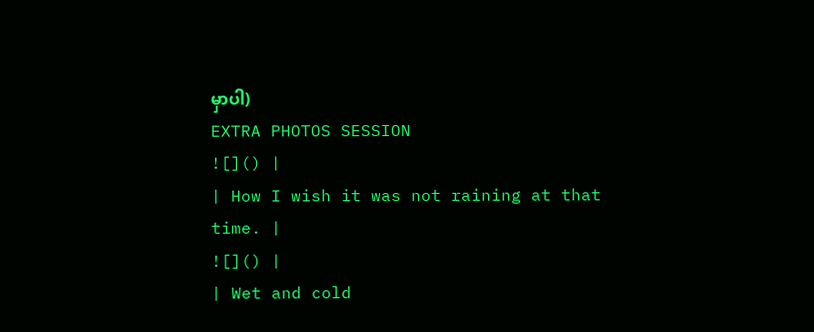မှာပါ)
EXTRA PHOTOS SESSION
![]() |
| How I wish it was not raining at that time. |
![]() |
| Wet and cold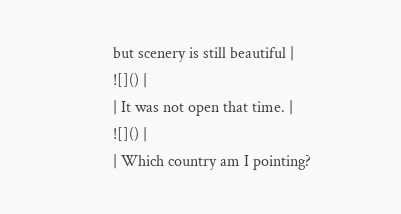but scenery is still beautiful |
![]() |
| It was not open that time. |
![]() |
| Which country am I pointing?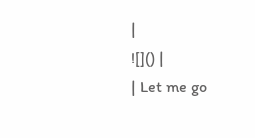|
![]() |
| Let me go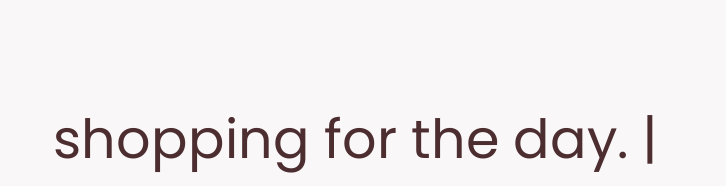shopping for the day. |